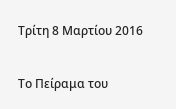Τρίτη 8 Μαρτίου 2016

Το Πείραμα του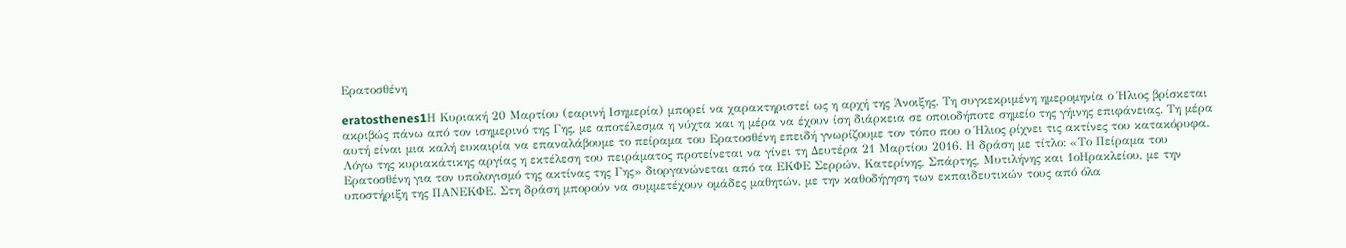Ερατοσθένη

eratosthenes1Η Κυριακή 20 Μαρτίου (εαρινή Ισημερία) μπορεί να χαρακτηριστεί ως η αρχή της Άνοιξης. Τη συγκεκριμένη ημερομηνία ο Ήλιος βρίσκεται ακριβώς πάνω από τον ισημερινό της Γης, με αποτέλεσμα η νύχτα και η μέρα να έχουν ίση διάρκεια σε οποιοδήποτε σημείο της γήινης επιφάνειας. Τη μέρα αυτή είναι μια καλή ευκαιρία να επαναλάβουμε το πείραμα του Ερατοσθένη επειδή γνωρίζουμε τον τόπο που ο Ήλιος ρίχνει τις ακτίνες του κατακόρυφα. Λόγω της κυριακάτικης αργίας η εκτέλεση του πειράματος προτείνεται να γίνει τη Δευτέρα 21 Μαρτίου 2016. Η δράση με τίτλο: «Το Πείραμα του Ερατοσθένη για τον υπολογισμό της ακτίνας της Γης» διοργανώνεται από τα ΕΚΦΕ Σερρών, Κατερίνης, Σπάρτης, Μυτιλήνης και 1οΗρακλείου, με την υποστήριξη της ΠΑΝΕΚΦΕ. Στη δράση μπορούν να συμμετέχουν ομάδες μαθητών, με την καθοδήγηση των εκπαιδευτικών τους από όλα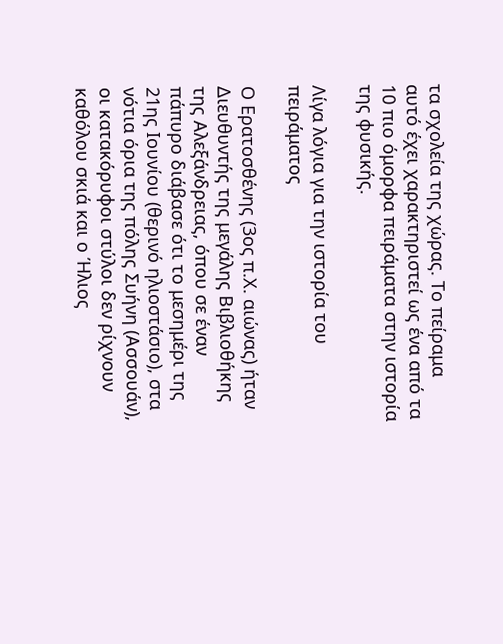τα σχολεία της χώρας. Το πείραμα αυτό έχει χαρακτηριστεί ως ένα από τα 10 πιο όμορφα πειράματα στην ιστορία της φυσικής.

Λίγα λόγια για την ιστορία του πειράματος

Ο Ερατοσθένης (3ος π.Χ. αιώνας) ήταν Διευθυντής της μεγάλης Βιβλιοθήκης της Αλεξάνδρειας, όπου σε έναν πάπυρο διάβασε ότι το μεσημέρι της 21ης Ιουνίου (θερινό ηλιοστάσιο), στα νότια όρια της πόλης Συήνη (Ασσουάν), οι κατακόρυφοι στύλοι δεν ρίχνουν καθόλου σκιά και ο Ήλιος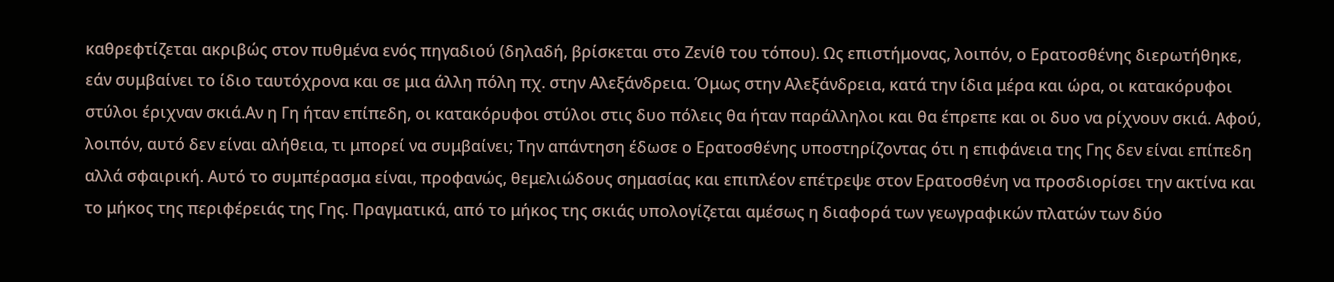καθρεφτίζεται ακριβώς στον πυθμένα ενός πηγαδιού (δηλαδή, βρίσκεται στο Ζενίθ του τόπου). Ως επιστήμονας, λοιπόν, ο Ερατοσθένης διερωτήθηκε, εάν συμβαίνει το ίδιο ταυτόχρονα και σε μια άλλη πόλη πχ. στην Αλεξάνδρεια. Όμως στην Αλεξάνδρεια, κατά την ίδια μέρα και ώρα, οι κατακόρυφοι στύλοι έριχναν σκιά.Αν η Γη ήταν επίπεδη, οι κατακόρυφοι στύλοι στις δυο πόλεις θα ήταν παράλληλοι και θα έπρεπε και οι δυο να ρίχνουν σκιά. Αφού, λοιπόν, αυτό δεν είναι αλήθεια, τι μπορεί να συμβαίνει; Την απάντηση έδωσε ο Ερατοσθένης υποστηρίζοντας ότι η επιφάνεια της Γης δεν είναι επίπεδη αλλά σφαιρική. Αυτό το συμπέρασμα είναι, προφανώς, θεμελιώδους σημασίας και επιπλέον επέτρεψε στον Ερατοσθένη να προσδιορίσει την ακτίνα και το μήκος της περιφέρειάς της Γης. Πραγματικά, από το μήκος της σκιάς υπολογίζεται αμέσως η διαφορά των γεωγραφικών πλατών των δύο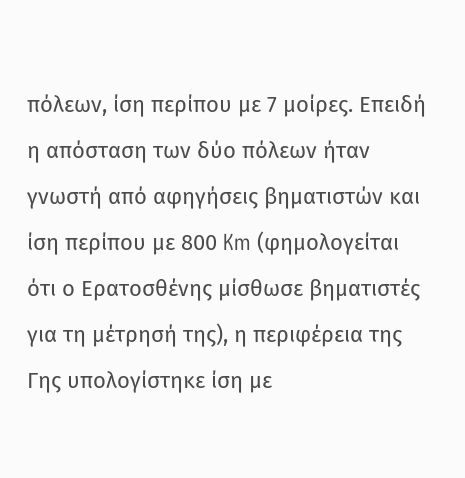πόλεων, ίση περίπου με 7 μοίρες. Επειδή η απόσταση των δύο πόλεων ήταν γνωστή από αφηγήσεις βηματιστών και ίση περίπου με 800 Km (φημολογείται ότι ο Ερατοσθένης μίσθωσε βηματιστές για τη μέτρησή της), η περιφέρεια της Γης υπολογίστηκε ίση με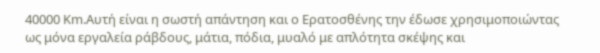40000 Km.Αυτή είναι η σωστή απάντηση και ο Ερατοσθένης την έδωσε χρησιμοποιώντας ως μόνα εργαλεία ράβδους, μάτια, πόδια, μυαλό με απλότητα σκέψης και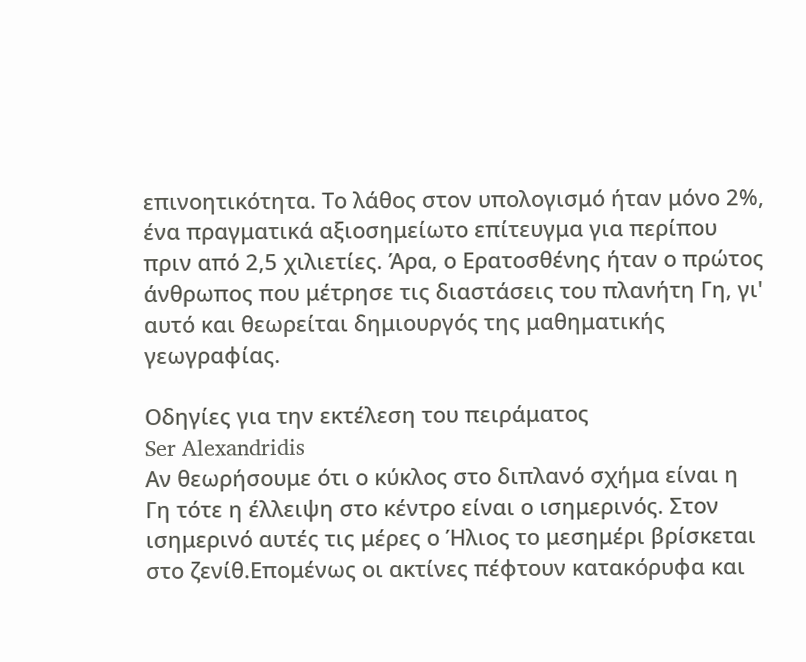επινοητικότητα. Το λάθος στον υπολογισμό ήταν μόνο 2%, ένα πραγματικά αξιοσημείωτο επίτευγμα για περίπου πριν από 2,5 χιλιετίες. Άρα, ο Ερατοσθένης ήταν ο πρώτος άνθρωπος που μέτρησε τις διαστάσεις του πλανήτη Γη, γι' αυτό και θεωρείται δημιουργός της μαθηματικής γεωγραφίας.

Οδηγίες για την εκτέλεση του πειράματος
Ser Alexandridis
Αν θεωρήσουμε ότι ο κύκλος στο διπλανό σχήμα είναι η Γη τότε η έλλειψη στο κέντρο είναι ο ισημερινός. Στον ισημερινό αυτές τις μέρες ο Ήλιος το μεσημέρι βρίσκεται στο ζενίθ.Επομένως οι ακτίνες πέφτουν κατακόρυφα και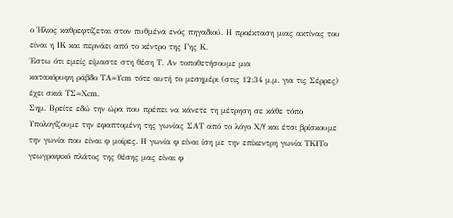ο Ήλιος καθρεφτίζεται στον πυθμένα ενός πηγαδιού. Η προέκταση μιας ακτίνας του είναι η ΙΚ και περνάει από το κέντρο της Γης Κ.
Έστω ότι εμείς είμαστε στη θέση Τ. Αν τοποθετήσουμε μια
κατακόρυφη ράβδο ΤΑ=Υcm τότε αυτή το μεσημέρι (στις 12:34 μ.μ. για τις Σέρρες) έχει σκιά ΤΣ=Χcm.
Σημ. Βρείτε εδώ την ώρα που πρέπει να κάνετε τη μέτρηση σε κάθε τόπο
Υπολογίζουμε την εφαπτομένη της γωνίας ΣΑΤ από το λόγο Χ/Y και έτσι βρίσκουμε την γωνία που είναι φ μοίρες. Η γωνία φ είναι ίση με την επίκεντρη γωνία ΤΚΙΤο γεωγραφικό πλάτος της θέσης μας είναι φ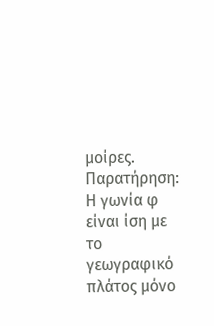μοίρες.
Παρατήρηση: Η γωνία φ είναι ίση με το γεωγραφικό πλάτος μόνο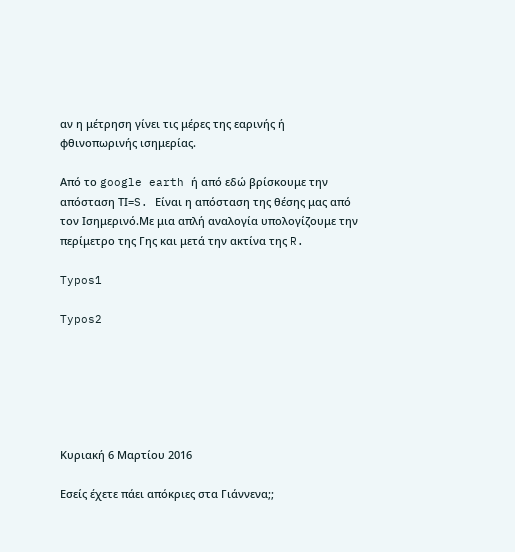αν η μέτρηση γίνει τις μέρες της εαρινής ή φθινοπωρινής ισημερίας.

Από το google earth ή από εδώ βρίσκουμε την απόσταση ΤΙ=S. Είναι η απόσταση της θέσης μας από τον Ισημερινό.Με μια απλή αναλογία υπολογίζουμε την περίμετρο της Γης και μετά την ακτίνα της R.

Typos1

Typos2






Κυριακή 6 Μαρτίου 2016

Εσείς έχετε πάει απόκριες στα Γιάννενα;;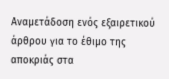Αναμετάδοση ενός εξαιρετικού άρθρου για το έθιμο της αποκριάς στα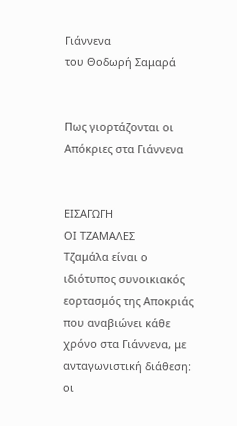Γιάννενα
του Θοδωρή Σαμαρά


Πως γιορτάζονται οι Απόκριες στα Γιάννενα


ΕΙΣΑΓΩΓΗ
ΟΙ ΤΖΑΜΑΛΕΣ
Τζαμάλα είναι ο ιδιότυπος συνοικιακός εορτασμός της Αποκριάς που αναβιώνει κάθε χρόνο στα Γιάννενα, με ανταγωνιστική διάθεση: οι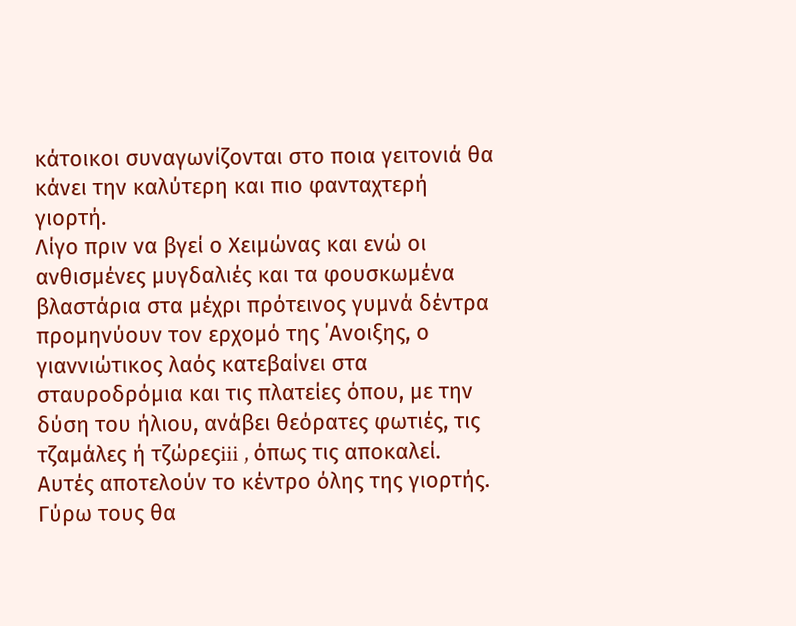κάτοικοι συναγωνίζονται στο ποια γειτονιά θα κάνει την καλύτερη και πιο φανταχτερή γιορτή.
Λίγο πριν να βγεί ο Χειμώνας και ενώ οι ανθισμένες μυγδαλιές και τα φουσκωμένα βλαστάρια στα μέχρι πρότεινος γυμνά δέντρα προμηνύουν τον ερχομό της ΄Ανοιξης, ο γιαννιώτικος λαός κατεβαίνει στα σταυροδρόμια και τις πλατείες όπου, με την δύση του ήλιου, ανάβει θεόρατες φωτιές, τις τζαμάλες ή τζώρεςiii , όπως τις αποκαλεί. Αυτές αποτελούν το κέντρο όλης της γιορτής. Γύρω τους θα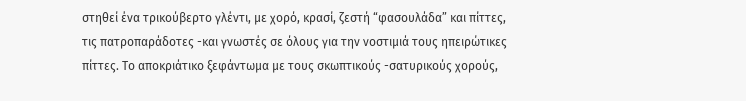στηθεί ένα τρικούβερτο γλέντι, με χορό, κρασί, ζεστή “φασουλάδα” και πίττες, τις πατροπαράδοτες -και γνωστές σε όλους για την νοστιμιά τους ηπειρώτικες πίττες. Το αποκριάτικο ξεφάντωμα με τους σκωπτικούς -σατυρικούς χορούς,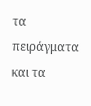τα πειράγματα και τα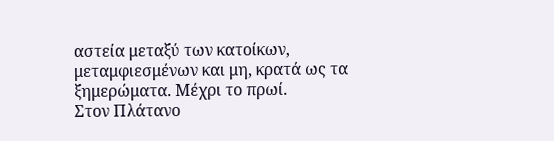αστεία μεταξύ των κατοίκων, μεταμφιεσμένων και μη, κρατά ως τα ξημερώματα. Μέχρι το πρωί.
Στον Πλάτανο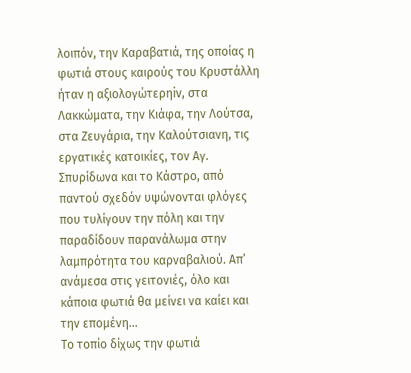λοιπόν, την Καραβατιά, της οποίας η φωτιά στους καιρούς του Κρυστάλλη ήταν η αξιολογώτερηiv, στα Λακκώματα, την Κιάφα, την Λούτσα, στα Ζευγάρια, την Καλούτσιανη, τις εργατικές κατοικίες, τον Αγ. Σπυρίδωνα και το Κάστρο, από παντού σχεδόν υψώνονται φλόγες που τυλίγουν την πόλη και την παραδίδουν παρανάλωμα στην λαμπρότητα του καρναβαλιού. Απ’ ανάμεσα στις γειτονιές, όλο και κάποια φωτιά θα μείνει να καίει και την επομένη…
Το τοπίο δίχως την φωτιά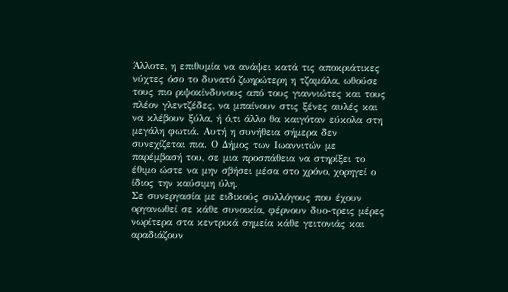Άλλοτε, η επιθυμία να ανάψει κατά τις αποκριάτικες νύχτες όσο το δυνατό ζωηρώτερη η τζαμάλα, ωθούσε τους πιο ριψοκίνδυνους από τους γιαννιώτες και τους πλέον γλεντζέδες, να μπαίνουν στις ξένες αυλές και να κλέβουν ξύλα, ή ό,τι άλλο θα καιγόταν εύκολα στη μεγάλη φωτιά. Αυτή η συνήθεια σήμερα δεν συνεχίζεται πια. Ο Δήμος των Ιωαννιτών με παρέμβασή του, σε μια προσπάθεια να στηρίξει το έθιμο ώστε να μην σβήσει μέσα στο χρόνο, χορηγεί ο ίδιος την καύσιμη ύλη.
Σε συνεργασία με ειδικούς συλλόγους που έχουν οργανωθεί σε κάθε συνοικία, φέρνουν δυο-τρεις μέρες νωρίτερα στα κεντρικά σημεία κάθε γειτονιάς και αραδιάζουν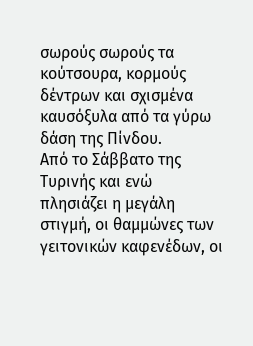σωρούς σωρούς τα κούτσουρα, κορμούς δέντρων και σχισμένα καυσόξυλα από τα γύρω δάση της Πίνδου.
Από το Σάββατο της Τυρινής και ενώ πλησιάζει η μεγάλη στιγμή, οι θαμμώνες των γειτονικών καφενέδων, οι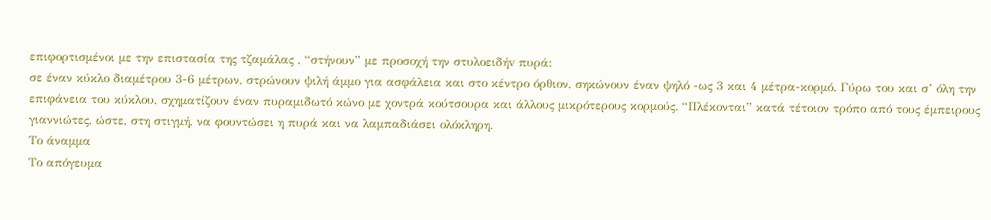επιφορτισμένοι με την επιστασία της τζαμάλας , “στήνουν” με προσοχή την στυλοειδήv πυρά:
σε έναν κύκλο διαμέτρου 3-6 μέτρων, στρώνουν ψιλή άμμο για ασφάλεια και στο κέντρο όρθιον, σηκώνουν έναν ψηλό -ως 3 και 4 μέτρα-κορμό. Γύρω του και σ’ όλη την επιφάνεια του κύκλου, σχηματίζουν έναν πυραμιδωτό κώνο με χοντρά κούτσουρα και άλλους μικρότερους κορμούς. “Πλέκονται” κατά τέτοιον τρόπο από τους έμπειρους γιαννιώτες, ώστε, στη στιγμή, να φουντώσει η πυρά και να λαμπαδιάσει ολόκληρη.
Το άναμμα
Το απόγευμα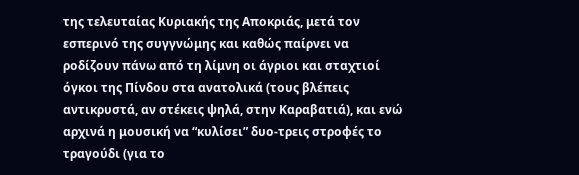της τελευταίας Κυριακής της Αποκριάς, μετά τον εσπερινό της συγγνώμης και καθώς παίρνει να ροδίζουν πάνω από τη λίμνη οι άγριοι και σταχτιοί όγκοι της Πίνδου στα ανατολικά (τους βλέπεις αντικρυστά, αν στέκεις ψηλά, στην Καραβατιά), και ενώ αρχινά η μουσική να “κυλίσει” δυο-τρεις στροφές το τραγούδι (για το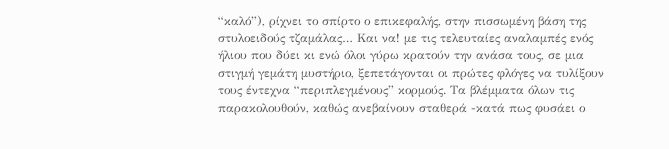“καλό”), ρίχνει το σπίρτο ο επικεφαλής, στην πισσωμένη βάση της στυλοειδούς τζαμάλας… Και να! με τις τελευταίες αναλαμπές ενός ήλιου που δύει κι ενώ όλοι γύρω κρατούν την ανάσα τους, σε μια στιγμή γεμάτη μυστήριο, ξεπετάγονται οι πρώτες φλόγες να τυλίξουν τους έντεχνα “περιπλεγμένους” κορμούς. Τα βλέμματα όλων τις παρακολουθούν, καθώς ανεβαίνουν σταθερά -κατά πως φυσάει ο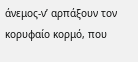άνεμος-ν’ αρπάξουν τον κορυφαίο κορμό, που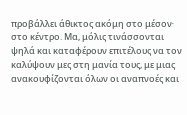προβάλλει άθικτος ακόμη στο μέσον∙ στο κέντρο. Μα, μόλις τινάσσονται ψηλά και καταφέρουν επιτέλους να τον καλύψουν μες στη μανία τους, με μιας ανακουφίζονται όλων οι αναπνοές και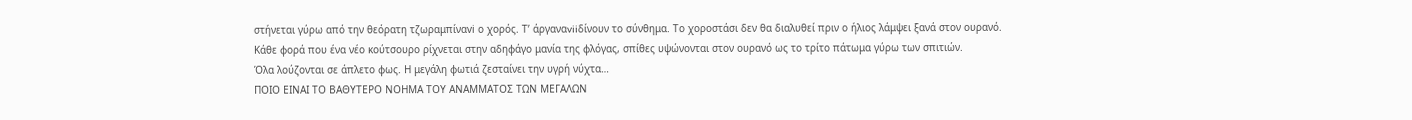στήνεται γύρω από την θεόρατη τζωραμπίναvi ο χορός. Τ’ άργαναviiδίνουν το σύνθημα. Το χοροστάσι δεν θα διαλυθεί πριν ο ήλιος λάμψει ξανά στον ουρανό.
Κάθε φορά που ένα νέο κούτσουρο ρίχνεται στην αδηφάγο μανία της φλόγας, σπίθες υψώνονται στον ουρανό ως το τρίτο πάτωμα γύρω των σπιτιών.
Όλα λούζονται σε άπλετο φως. Η μεγάλη φωτιά ζεσταίνει την υγρή νύχτα…
ΠΟΙΟ ΕΙΝΑΙ ΤΟ ΒΑΘΥΤΕΡΟ ΝΟΗΜΑ ΤΟΥ ΑΝΑΜΜΑΤΟΣ ΤΩΝ ΜΕΓΑΛΩΝ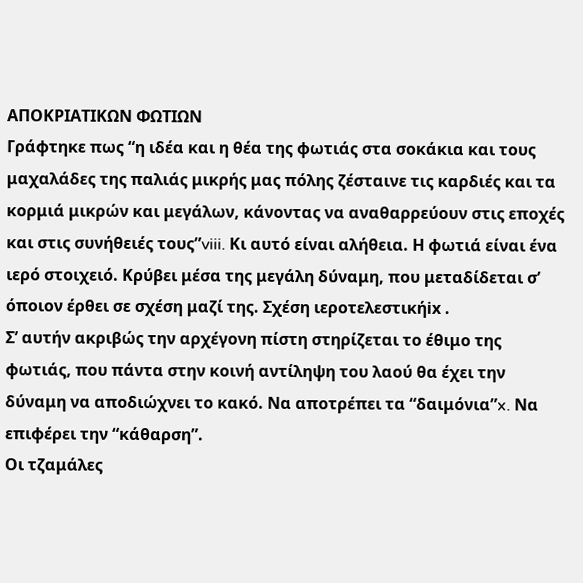ΑΠΟΚΡΙΑΤΙΚΩΝ ΦΩΤΙΩΝ
Γράφτηκε πως “η ιδέα και η θέα της φωτιάς στα σοκάκια και τους μαχαλάδες της παλιάς μικρής μας πόλης ζέσταινε τις καρδιές και τα κορμιά μικρών και μεγάλων, κάνοντας να αναθαρρεύουν στις εποχές και στις συνήθειές τους”viii. Κι αυτό είναι αλήθεια. Η φωτιά είναι ένα ιερό στοιχειό. Κρύβει μέσα της μεγάλη δύναμη, που μεταδίδεται σ’ όποιον έρθει σε σχέση μαζί της. Σχέση ιεροτελεστικήix .
Σ’ αυτήν ακριβώς την αρχέγονη πίστη στηρίζεται το έθιμο της φωτιάς, που πάντα στην κοινή αντίληψη του λαού θα έχει την δύναμη να αποδιώχνει το κακό. Να αποτρέπει τα “δαιμόνια”x. Να επιφέρει την “κάθαρση”.
Οι τζαμάλες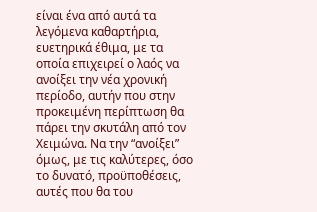είναι ένα από αυτά τα λεγόμενα καθαρτήρια, ευετηρικά έθιμα, με τα οποία επιχειρεί ο λαός να ανοίξει την νέα χρονική περίοδο, αυτήν που στην προκειμένη περίπτωση θα πάρει την σκυτάλη από τον Χειμώνα. Να την “ανοίξει” όμως, με τις καλύτερες, όσο το δυνατό, προϋποθέσεις, αυτές που θα του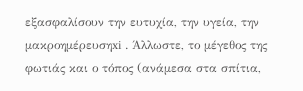εξασφαλίσουν την ευτυχία, την υγεία, την μακροημέρευσηxi . Άλλωστε, το μέγεθος της φωτιάς και ο τόπος (ανάμεσα στα σπίτια,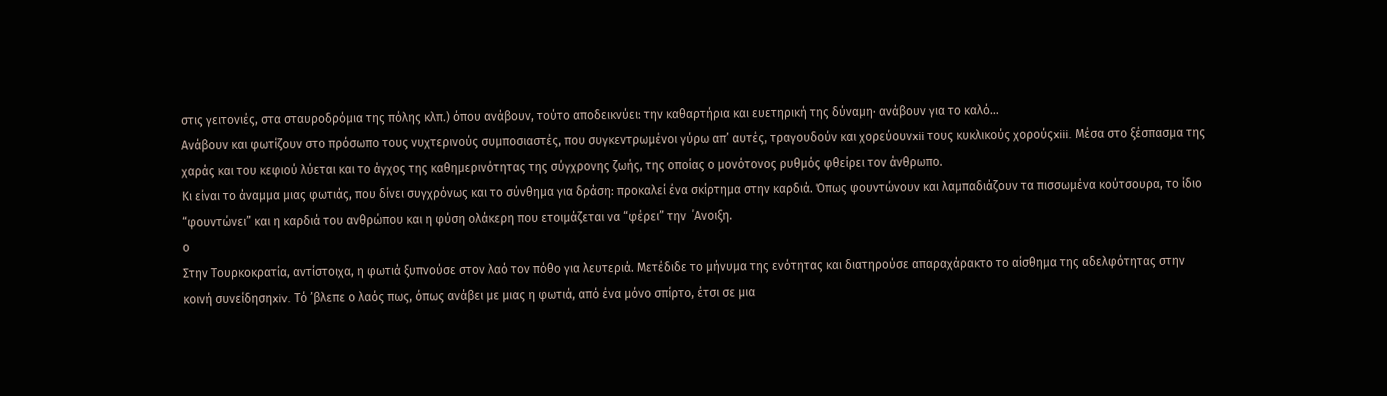στις γειτονιές, στα σταυροδρόμια της πόλης κλπ.) όπου ανάβουν, τούτο αποδεικνύει: την καθαρτήρια και ευετηρική της δύναμη∙ ανάβουν για το καλό…
Ανάβουν και φωτίζουν στο πρόσωπο τους νυχτερινούς συμποσιαστές, που συγκεντρωμένοι γύρω απ’ αυτές, τραγουδούν και χορεύουνxii τους κυκλικούς χορούςxiii. Μέσα στο ξέσπασμα της χαράς και του κεφιού λύεται και το άγχος της καθημερινότητας της σύγχρονης ζωής, της οποίας ο μονότονος ρυθμός φθείρει τον άνθρωπο.
Κι είναι το άναμμα μιας φωτιάς, που δίνει συγχρόνως και το σύνθημα για δράση: προκαλεί ένα σκίρτημα στην καρδιά. Όπως φουντώνουν και λαμπαδιάζουν τα πισσωμένα κούτσουρα, το ίδιο “φουντώνει” και η καρδιά του ανθρώπου και η φύση ολάκερη που ετοιμάζεται να “φέρει” την  ΄Ανοιξη.
ο
Στην Τουρκοκρατία, αντίστοιχα, η φωτιά ξυπνούσε στον λαό τον πόθο για λευτεριά. Μετέδιδε το μήνυμα της ενότητας και διατηρούσε απαραχάρακτο το αίσθημα της αδελφότητας στην κοινή συνείδησηxiv. Τό ’βλεπε ο λαός πως, όπως ανάβει με μιας η φωτιά, από ένα μόνο σπίρτο, έτσι σε μια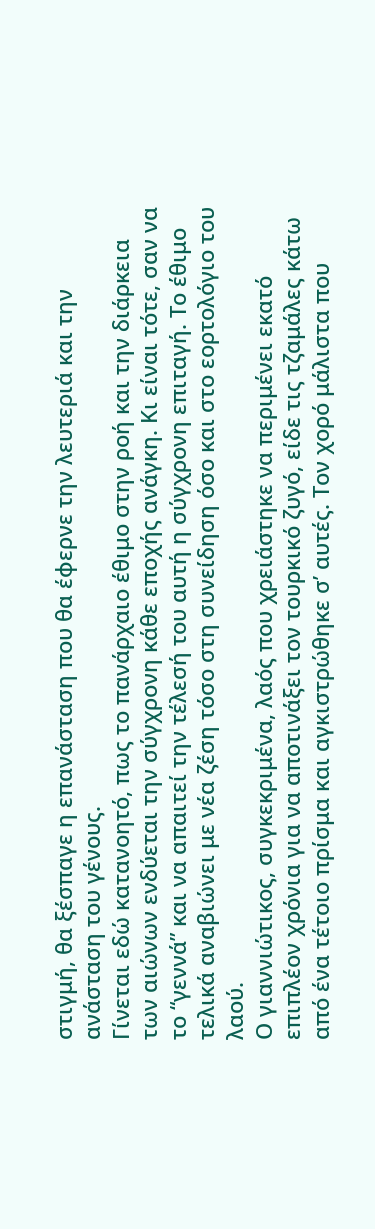στιγμή, θα ξέσπαγε η επανάσταση που θα έφερνε την λευτεριά και την ανάσταση του γένους.
Γίνεται εδώ κατανοητό, πως το πανάρχαιο έθιμο στην ροή και την διάρκεια των αιώνων ενδύεται την σύγχρονη κάθε εποχής ανάγκη. Κι είναι τότε, σαν να το “γεννά” και να απαιτεί την τέλεσή του αυτή η σύγχρονη επιταγή. Το έθιμο τελικά αναβιώνει με νέα ζέση τόσο στη συνείδηση όσο και στο εορτολόγιο του λαού.
Ο γιαννιώτικος, συγκεκριμένα, λαός που χρειάστηκε να περιμένει εκατό επιπλέον χρόνια για να αποτινάξει τον τουρκικό ζυγό, είδε τις τζαμάλες κάτω από ένα τέτοιο πρίσμα και αγκιστρώθηκε σ’ αυτές. Τον χορό μάλιστα που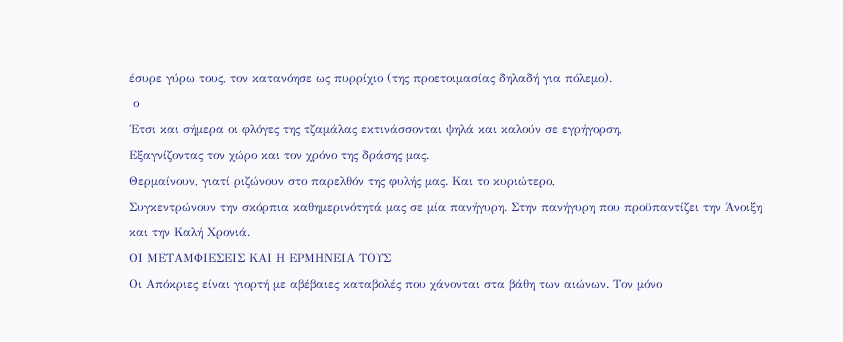έσυρε γύρω τους, τον κατανόησε ως πυρρίχιο (της προετοιμασίας δηλαδή για πόλεμο).
 ο
΄Ετσι και σήμερα οι φλόγες της τζαμάλας εκτινάσσονται ψηλά και καλούν σε εγρήγορση,
Εξαγνίζοντας τον χώρο και τον χρόνο της δράσης μας.
Θερμαίνουν, γιατί ριζώνουν στο παρελθόν της φυλής μας. Και το κυριώτερο,
Συγκεντρώνουν την σκόρπια καθημερινότητά μας σε μία πανήγυρη. Στην πανήγυρη που προϋπαντίζει την Άνοιξη και την Καλή Χρονιά.
ΟΙ ΜΕΤΑΜΦΙΕΣΕΙΣ ΚΑΙ Η ΕΡΜΗΝΕΙΑ ΤΟΥΣ
Οι Απόκριες είναι γιορτή με αβέβαιες καταβολές που χάνονται στα βάθη των αιώνων. Τον μόνο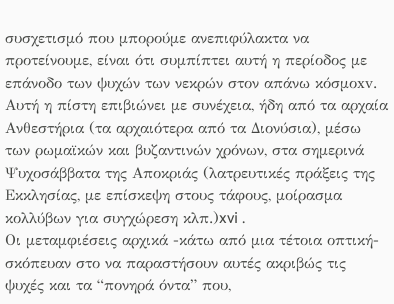συσχετισμό που μπορούμε ανεπιφύλακτα να προτείνουμε, είναι ότι συμπίπτει αυτή η περίοδος με επάνοδο των ψυχών των νεκρών στον απάνω κόσμοxv. Αυτή η πίστη επιβιώνει με συνέχεια, ήδη από τα αρχαία Ανθεστήρια (τα αρχαιότερα από τα Διονύσια), μέσω των ρωμαϊκών και βυζαντινών χρόνων, στα σημερινά Ψυχοσάββατα της Αποκριάς (λατρευτικές πράξεις της Εκκλησίας, με επίσκεψη στους τάφους, μοίρασμα κολλύβων για συγχώρεση κλπ.)xvi .
Οι μεταμφιέσεις αρχικά -κάτω από μια τέτοια οπτική-σκόπευαν στο να παραστήσουν αυτές ακριβώς τις ψυχές και τα “πονηρά όντα” που,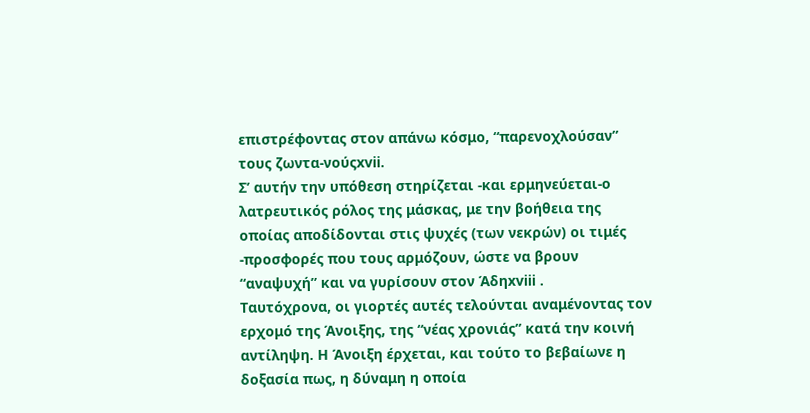επιστρέφοντας στον απάνω κόσμο, “παρενοχλούσαν” τους ζωντα-νούςxvii.
Σ’ αυτήν την υπόθεση στηρίζεται -και ερμηνεύεται-ο λατρευτικός ρόλος της μάσκας, με την βοήθεια της οποίας αποδίδονται στις ψυχές (των νεκρών) οι τιμές -προσφορές που τους αρμόζουν, ώστε να βρουν “αναψυχή” και να γυρίσουν στον Άδηxviii .
Ταυτόχρονα, οι γιορτές αυτές τελούνται αναμένοντας τον ερχομό της Άνοιξης, της “νέας χρονιάς” κατά την κοινή αντίληψη. Η Άνοιξη έρχεται, και τούτο το βεβαίωνε η δοξασία πως, η δύναμη η οποία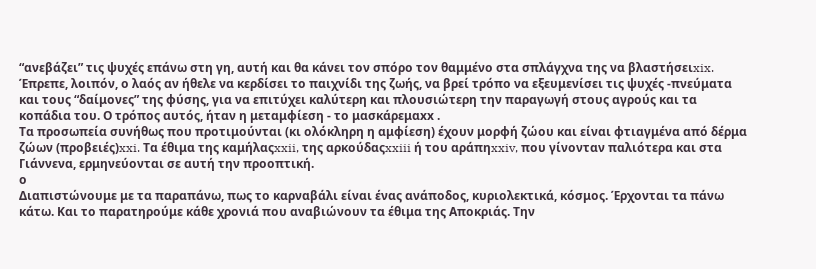“ανεβάζει” τις ψυχές επάνω στη γη, αυτή και θα κάνει τον σπόρο τον θαμμένο στα σπλάγχνα της να βλαστήσειxix. Έπρεπε, λοιπόν, ο λαός αν ήθελε να κερδίσει το παιχνίδι της ζωής, να βρεί τρόπο να εξευμενίσει τις ψυχές -πνεύματα και τους “δαίμονες” της φύσης, για να επιτύχει καλύτερη και πλουσιώτερη την παραγωγή στους αγρούς και τα κοπάδια του. Ο τρόπος αυτός, ήταν η μεταμφίεση - το μασκάρεμαxx .
Τα προσωπεία συνήθως που προτιμούνται (κι ολόκληρη η αμφίεση) έχουν μορφή ζώου και είναι φτιαγμένα από δέρμα ζώων (προβειές)xxi. Τα έθιμα της καμήλαςxxii, της αρκούδαςxxiii ή του αράπηxxiv, που γίνονταν παλιότερα και στα Γιάννενα, ερμηνεύονται σε αυτή την προοπτική.
ο
Διαπιστώνουμε με τα παραπάνω, πως το καρναβάλι είναι ένας ανάποδος, κυριολεκτικά, κόσμος. Έρχονται τα πάνω κάτω. Και το παρατηρούμε κάθε χρονιά που αναβιώνουν τα έθιμα της Αποκριάς. Την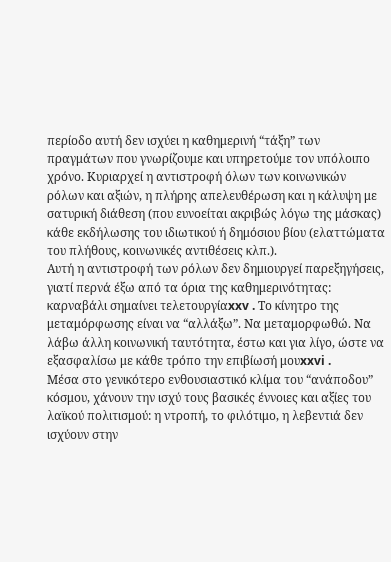περίοδο αυτή δεν ισχύει η καθημερινή “τάξη” των πραγμάτων που γνωρίζουμε και υπηρετούμε τον υπόλοιπο χρόνο. Κυριαρχεί η αντιστροφή όλων των κοινωνικών ρόλων και αξιών, η πλήρης απελευθέρωση και η κάλυψη με σατυρική διάθεση (που ευνοείται ακριβώς λόγω της μάσκας) κάθε εκδήλωσης του ιδιωτικού ή δημόσιου βίου (ελαττώματα του πλήθους, κοινωνικές αντιθέσεις κλπ.).
Αυτή η αντιστροφή των ρόλων δεν δημιουργεί παρεξηγήσεις, γιατί περνά έξω από τα όρια της καθημερινότητας: καρναβάλι σημαίνει τελετουργίαxxv . Το κίνητρο της μεταμόρφωσης είναι να “αλλάξω”. Να μεταμορφωθώ. Να λάβω άλλη κοινωνική ταυτότητα, έστω και για λίγο, ώστε να εξασφαλίσω με κάθε τρόπο την επιβίωσή μουxxvi .
Μέσα στο γενικότερο ενθουσιαστικό κλίμα του “ανάποδου” κόσμου, χάνουν την ισχύ τους βασικές έννοιες και αξίες του λαϊκού πολιτισμού: η ντροπή, το φιλότιμο, η λεβεντιά δεν ισχύουν στην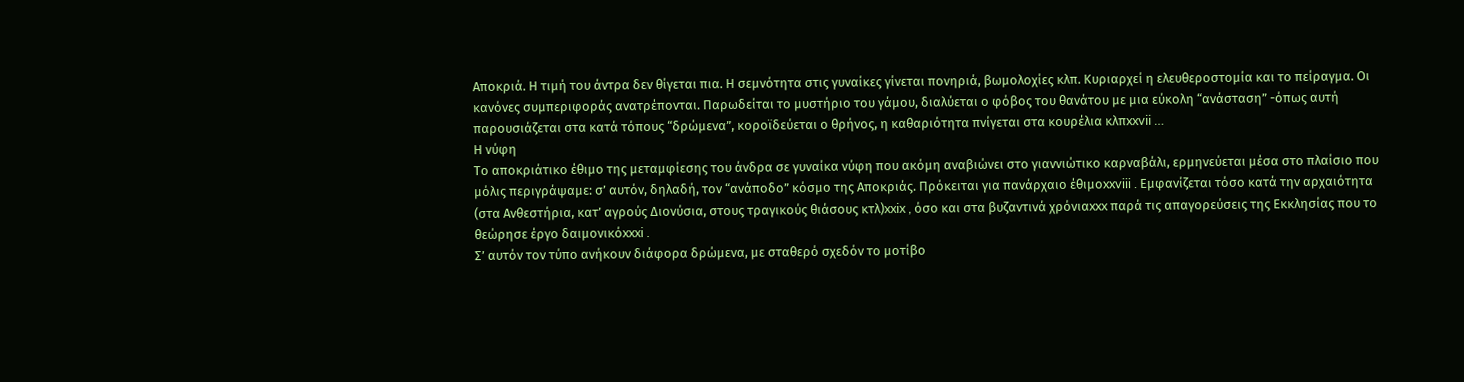Αποκριά. Η τιμή του άντρα δεν θίγεται πια. Η σεμνότητα στις γυναίκες γίνεται πονηριά, βωμολοχίες κλπ. Κυριαρχεί η ελευθεροστομία και το πείραγμα. Οι κανόνες συμπεριφοράς ανατρέπονται. Παρωδείται το μυστήριο του γάμου, διαλύεται ο φόβος του θανάτου με μια εύκολη “ανάσταση” -όπως αυτή παρουσιάζεται στα κατά τόπους “δρώμενα”, κοροϊδεύεται ο θρήνος, η καθαριότητα πνίγεται στα κουρέλια κλπxxvii …
Η νύφη
Το αποκριάτικο έθιμο της μεταμφίεσης του άνδρα σε γυναίκα νύφη που ακόμη αναβιώνει στο γιαννιώτικο καρναβάλι, ερμηνεύεται μέσα στο πλαίσιο που μόλις περιγράψαμε: σ’ αυτόν, δηλαδή, τον “ανάποδο” κόσμο της Αποκριάς. Πρόκειται για πανάρχαιο έθιμοxxviii . Εμφανίζεται τόσο κατά την αρχαιότητα (στα Ανθεστήρια, κατ’ αγρούς Διονύσια, στους τραγικούς θιάσους κτλ)xxix , όσο και στα βυζαντινά χρόνιαxxx παρά τις απαγορεύσεις της Εκκλησίας που το θεώρησε έργο δαιμονικόxxxi .
Σ’ αυτόν τον τύπο ανήκουν διάφορα δρώμενα, με σταθερό σχεδόν το μοτίβο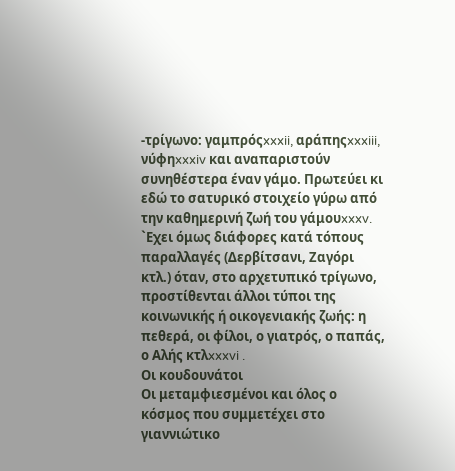-τρίγωνο: γαμπρόςxxxii, αράπηςxxxiii, νύφηxxxiv και αναπαριστούν συνηθέστερα έναν γάμο. Πρωτεύει κι εδώ το σατυρικό στοιχείο γύρω από την καθημερινή ζωή του γάμουxxxv. `Εχει όμως διάφορες κατά τόπους παραλλαγές (Δερβίτσανι, Ζαγόρι κτλ.) όταν, στο αρχετυπικό τρίγωνο, προστίθενται άλλοι τύποι της κοινωνικής ή οικογενιακής ζωής: η πεθερά, οι φίλοι, ο γιατρός, ο παπάς, ο Αλής κτλxxxvi .
Οι κουδουνάτοι
Οι μεταμφιεσμένοι και όλος ο κόσμος που συμμετέχει στο γιαννιώτικο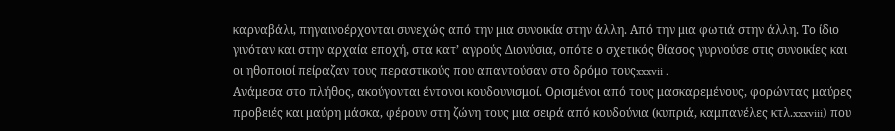καρναβάλι, πηγαινοέρχονται συνεχώς από την μια συνοικία στην άλλη. Από την μια φωτιά στην άλλη. Το ίδιο γινόταν και στην αρχαία εποχή, στα κατ’ αγρούς Διονύσια, οπότε ο σχετικός θίασος γυρνούσε στις συνοικίες και οι ηθοποιοί πείραζαν τους περαστικούς που απαντούσαν στο δρόμο τουςxxxvii .
Ανάμεσα στο πλήθος, ακούγονται έντονοι κουδουνισμοί. Ορισμένοι από τους μασκαρεμένους, φορώντας μαύρες προβειές και μαύρη μάσκα, φέρουν στη ζώνη τους μια σειρά από κουδούνια (κυπριά, καμπανέλες κτλ.xxxviii) που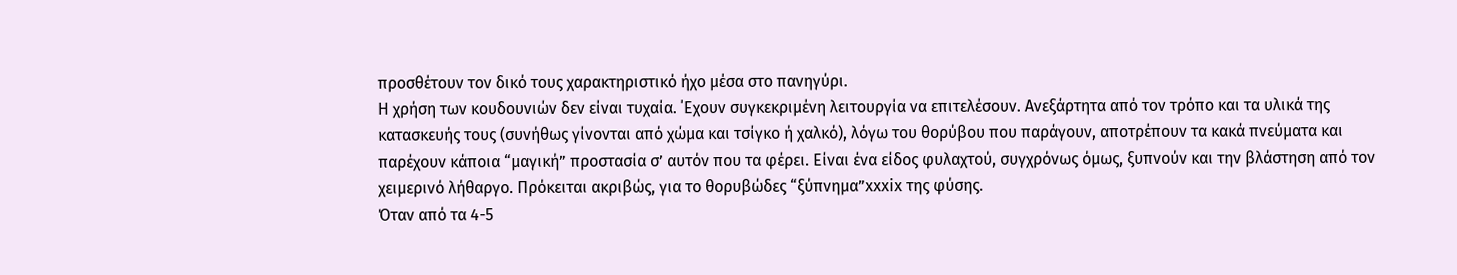προσθέτουν τον δικό τους χαρακτηριστικό ήχο μέσα στο πανηγύρι.
Η χρήση των κουδουνιών δεν είναι τυχαία. ΄Εχουν συγκεκριμένη λειτουργία να επιτελέσουν. Ανεξάρτητα από τον τρόπο και τα υλικά της κατασκευής τους (συνήθως γίνονται από χώμα και τσίγκο ή χαλκό), λόγω του θορύβου που παράγουν, αποτρέπουν τα κακά πνεύματα και παρέχουν κάποια “μαγική” προστασία σ’ αυτόν που τα φέρει. Είναι ένα είδος φυλαχτού, συγχρόνως όμως, ξυπνούν και την βλάστηση από τον χειμερινό λήθαργο. Πρόκειται ακριβώς, για το θορυβώδες “ξύπνημα”xxxix της φύσης.
Όταν από τα 4-5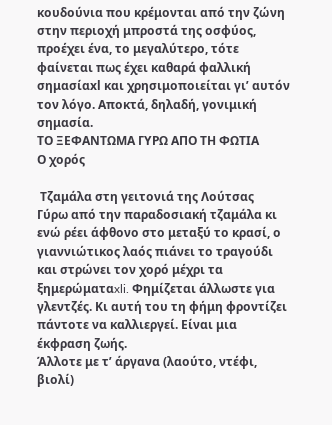κουδούνια που κρέμονται από την ζώνη στην περιοχή μπροστά της οσφύος, προέχει ένα, το μεγαλύτερο, τότε φαίνεται πως έχει καθαρά φαλλική σημασίαxl και χρησιμοποιείται γι’ αυτόν τον λόγο. Αποκτά, δηλαδή, γονιμική σημασία.
ΤΟ ΞΕΦΑΝΤΩΜΑ ΓΥΡΩ ΑΠΟ ΤΗ ΦΩΤΙΑ
Ο χορός

 Τζαμάλα στη γειτονιά της Λούτσας
Γύρω από την παραδοσιακή τζαμάλα κι ενώ ρέει άφθονο στο μεταξύ το κρασί, ο γιαννιώτικος λαός πιάνει το τραγούδι και στρώνει τον χορό μέχρι τα ξημερώματαxli. Φημίζεται άλλωστε για γλεντζές. Κι αυτή του τη φήμη φροντίζει πάντοτε να καλλιεργεί. Είναι μια έκφραση ζωής.
Άλλοτε με τ’ άργανα (λαούτο, ντέφι, βιολί)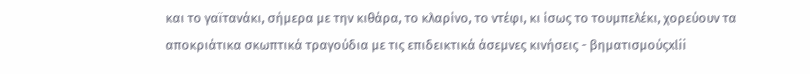και το γαϊτανάκι, σήμερα με την κιθάρα, το κλαρίνο, το ντέφι, κι ίσως το τουμπελέκι, χορεύουν τα αποκριάτικα σκωπτικά τραγούδια με τις επιδεικτικά άσεμνες κινήσεις - βηματισμούςxlii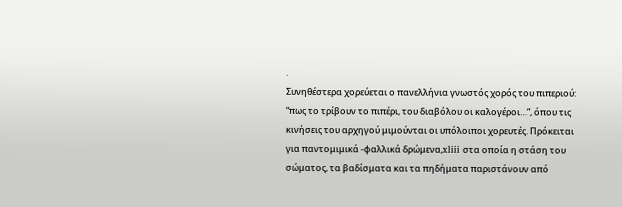.
Συνηθέστερα χορεύεται ο πανελλήνια γνωστός χορός του πιπεριού: “πως το τρίβουν το πιπέρι, του διαβόλου οι καλογέροι…”, όπου τις κινήσεις του αρχηγού μιμούνται οι υπόλοιποι χορευτές. Πρόκειται για παντομιμικά -φαλλικά δρώμενα,xliii στα οποία η στάση του σώματος, τα βαδίσματα και τα πηδήματα παριστάνουν από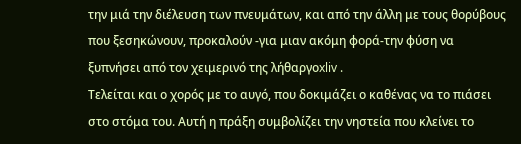την μιά την διέλευση των πνευμάτων, και από την άλλη με τους θορύβους που ξεσηκώνουν, προκαλούν -για μιαν ακόμη φορά-την φύση να ξυπνήσει από τον χειμερινό της λήθαργοxliv .
Τελείται και ο χορός με το αυγό, που δοκιμάζει ο καθένας να το πιάσει στο στόμα του. Αυτή η πράξη συμβολίζει την νηστεία που κλείνει το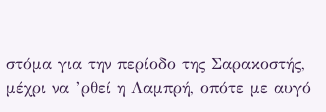στόμα για την περίοδο της Σαρακοστής, μέχρι να ’ρθεί η Λαμπρή, οπότε με αυγό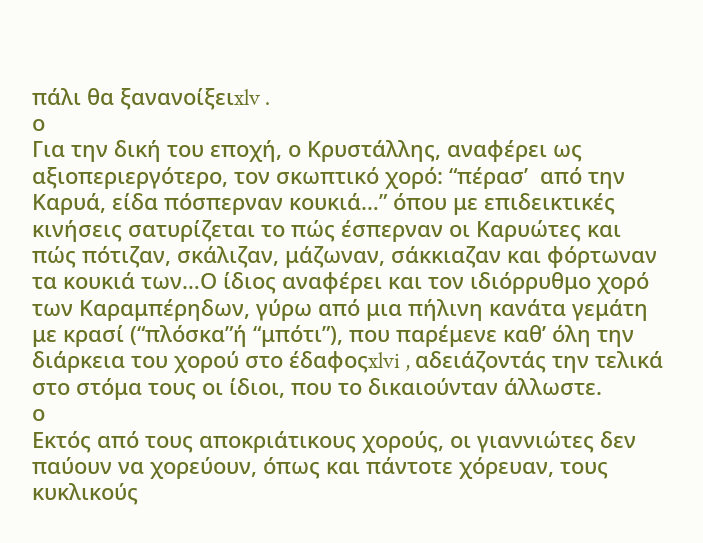πάλι θα ξανανοίξειxlv .
ο
Για την δική του εποχή, ο Κρυστάλλης, αναφέρει ως αξιοπεριεργότερο, τον σκωπτικό χορό: “πέρασ’  από την Καρυά, είδα πόσπερναν κουκιά…” όπου με επιδεικτικές κινήσεις σατυρίζεται το πώς έσπερναν οι Καρυώτες και πώς πότιζαν, σκάλιζαν, μάζωναν, σάκκιαζαν και φόρτωναν τα κουκιά των…Ο ίδιος αναφέρει και τον ιδιόρρυθμο χορό των Καραμπέρηδων, γύρω από μια πήλινη κανάτα γεμάτη με κρασί (“πλόσκα”ή “μπότι”), που παρέμενε καθ’ όλη την διάρκεια του χορού στο έδαφοςxlvi , αδειάζοντάς την τελικά στο στόμα τους οι ίδιοι, που το δικαιούνταν άλλωστε.
ο
Εκτός από τους αποκριάτικους χορούς, οι γιαννιώτες δεν παύουν να χορεύουν, όπως και πάντοτε χόρευαν, τους κυκλικούς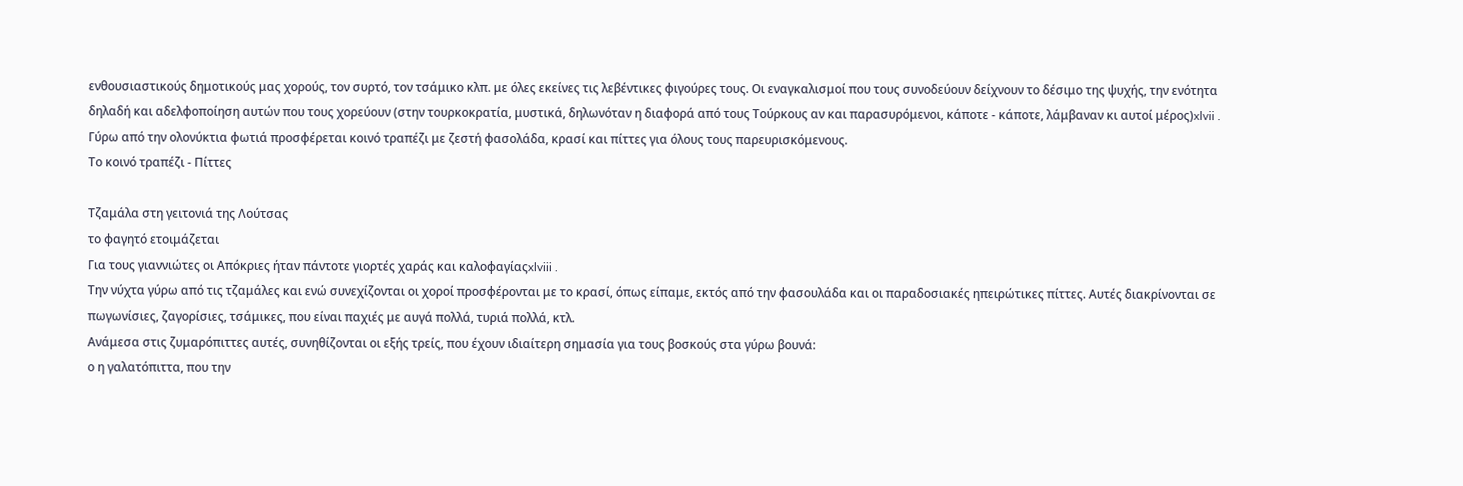ενθουσιαστικούς δημοτικούς μας χορούς, τον συρτό, τον τσάμικο κλπ. με όλες εκείνες τις λεβέντικες φιγούρες τους. Οι εναγκαλισμοί που τους συνοδεύουν δείχνουν το δέσιμο της ψυχής, την ενότητα δηλαδή και αδελφοποίηση αυτών που τους χορεύουν (στην τουρκοκρατία, μυστικά, δηλωνόταν η διαφορά από τους Τούρκους αν και παρασυρόμενοι, κάποτε - κάποτε, λάμβαναν κι αυτοί μέρος)xlvii .
Γύρω από την ολονύκτια φωτιά προσφέρεται κοινό τραπέζι με ζεστή φασολάδα, κρασί και πίττες για όλους τους παρευρισκόμενους.
Το κοινό τραπέζι - Πίττες

Τζαμάλα στη γειτονιά της Λούτσας
το φαγητό ετοιμάζεται
Για τους γιαννιώτες οι Απόκριες ήταν πάντοτε γιορτές χαράς και καλοφαγίαςxlviii .
Την νύχτα γύρω από τις τζαμάλες και ενώ συνεχίζονται οι χοροί προσφέρονται με το κρασί, όπως είπαμε, εκτός από την φασουλάδα και οι παραδοσιακές ηπειρώτικες πίττες. Αυτές διακρίνονται σε πωγωνίσιες, ζαγορίσιες, τσάμικες, που είναι παχιές με αυγά πολλά, τυριά πολλά, κτλ.
Ανάμεσα στις ζυμαρόπιττες αυτές, συνηθίζονται οι εξής τρείς, που έχουν ιδιαίτερη σημασία για τους βοσκούς στα γύρω βουνά:
ο η γαλατόπιττα, που την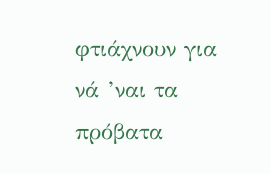φτιάχνουν για νά ’ναι τα πρόβατα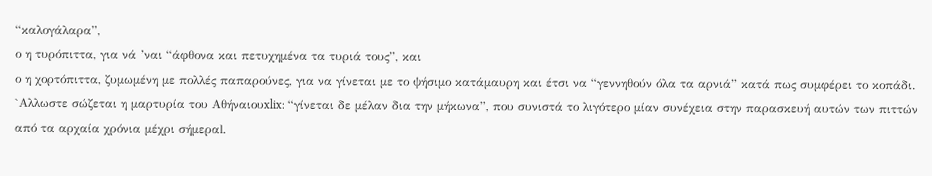“καλογάλαρα”,
ο η τυρόπιττα, για νά ’ναι “άφθονα και πετυχημένα τα τυριά τους”, και
ο η χορτόπιττα, ζυμωμένη με πολλές παπαρούνες, για να γίνεται με το ψήσιμο κατάμαυρη και έτσι να “γεννηθούν όλα τα αρνιά” κατά πως συμφέρει το κοπάδι. `Αλλωστε σώζεται η μαρτυρία του Αθήναιουxlix: “γίνεται δε μέλαν δια την μήκωνα”, που συνιστά το λιγότερο μίαν συνέχεια στην παρασκευή αυτών των πιττών από τα αρχαία χρόνια μέχρι σήμεραl.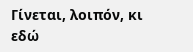Γίνεται, λοιπόν, κι εδώ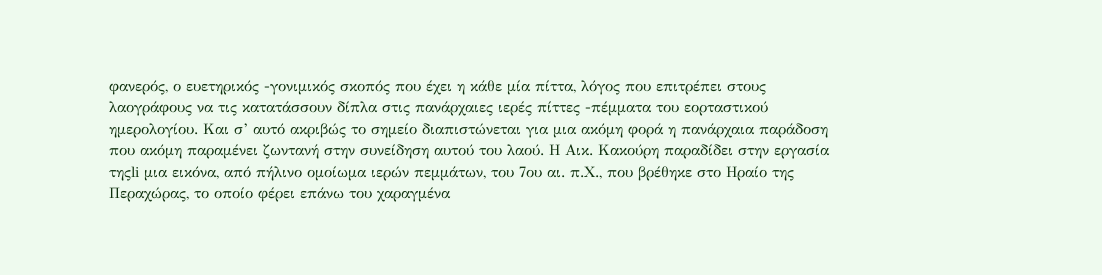φανερός, ο ευετηρικός -γονιμικός σκοπός που έχει η κάθε μία πίττα, λόγος που επιτρέπει στους λαογράφους να τις κατατάσσουν δίπλα στις πανάρχαιες ιερές πίττες -πέμματα του εορταστικού ημερολογίου. Και σ’ αυτό ακριβώς το σημείο διαπιστώνεται για μια ακόμη φορά η πανάρχαια παράδοση που ακόμη παραμένει ζωντανή στην συνείδηση αυτού του λαού. Η Αικ. Κακούρη παραδίδει στην εργασία τηςli μια εικόνα, από πήλινο ομοίωμα ιερών πεμμάτων, του 7ου αι. π.Χ., που βρέθηκε στο Ηραίο της Περαχώρας, το οποίο φέρει επάνω του χαραγμένα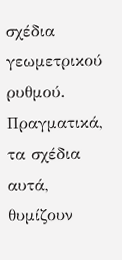σχέδια γεωμετρικού ρυθμού. Πραγματικά, τα σχέδια αυτά, θυμίζουν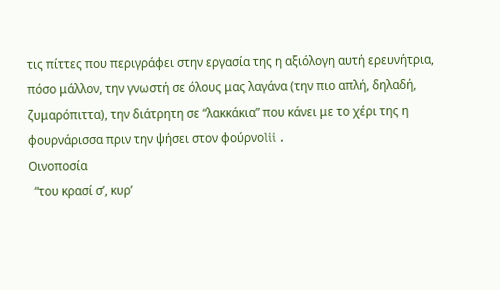τις πίττες που περιγράφει στην εργασία της η αξιόλογη αυτή ερευνήτρια, πόσο μάλλον, την γνωστή σε όλους μας λαγάνα (την πιο απλή, δηλαδή, ζυμαρόπιττα), την διάτρητη σε “λακκάκια” που κάνει με το χέρι της η φουρνάρισσα πριν την ψήσει στον φούρνοlii .
Οινοποσία
  “του κρασί σ’, κυρ’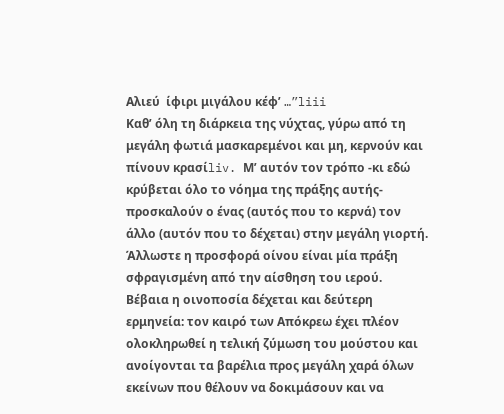Αλιεύ  ίφιρι μιγάλου κέφ’ …”liii
Καθ’ όλη τη διάρκεια της νύχτας, γύρω από τη μεγάλη φωτιά μασκαρεμένοι και μη, κερνούν και πίνουν κρασίliv. Μ’ αυτόν τον τρόπο -κι εδώ κρύβεται όλο το νόημα της πράξης αυτής-προσκαλούν ο ένας (αυτός που το κερνά) τον άλλο (αυτόν που το δέχεται) στην μεγάλη γιορτή. Άλλωστε η προσφορά οίνου είναι μία πράξη σφραγισμένη από την αίσθηση του ιερού.
Βέβαια η οινοποσία δέχεται και δεύτερη ερμηνεία: τον καιρό των Απόκρεω έχει πλέον ολοκληρωθεί η τελική ζύμωση του μούστου και ανοίγονται τα βαρέλια προς μεγάλη χαρά όλων εκείνων που θέλουν να δοκιμάσουν και να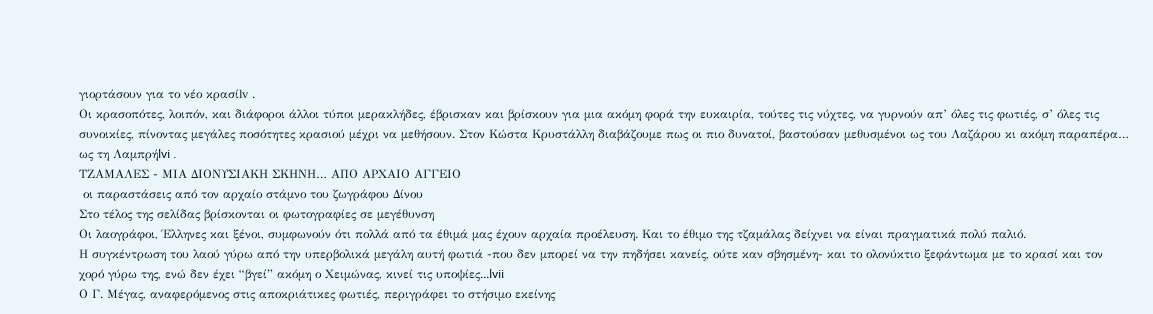γιορτάσουν για το νέο κρασίlv .
Οι κρασοπότες, λοιπόν, και διάφοροι άλλοι τύποι μερακλήδες, έβρισκαν και βρίσκουν για μια ακόμη φορά την ευκαιρία, τούτες τις νύχτες, να γυρνούν απ’ όλες τις φωτιές, σ’ όλες τις συνοικίες, πίνοντας μεγάλες ποσότητες κρασιού μέχρι να μεθήσουν. Στον Κώστα Κρυστάλλη διαβάζουμε πως οι πιο δυνατοί, βαστούσαν μεθυσμένοι ως του Λαζάρου κι ακόμη παραπέρα… ως τη Λαμπρήlvi .
ΤΖΑΜΑΛΕΣ - ΜΙΑ ΔΙΟΝΥΣΙΑΚΗ ΣΚΗΝΗ… ΑΠΟ ΑΡΧΑΙΟ ΑΓΓΕΙΟ
 οι παραστάσεις από τον αρχαίο στάμνο του ζωγράφου Δίνου
Στο τέλος της σελίδας βρίσκονται οι φωτογραφίες σε μεγέθυνση
Οι λαογράφοι, Έλληνες και ξένοι, συμφωνούν ότι πολλά από τα έθιμά μας έχουν αρχαία προέλευση. Και το έθιμο της τζαμάλας δείχνει να είναι πραγματικά πολύ παλιό.
Η συγκέντρωση του λαού γύρω από την υπερβολικά μεγάλη αυτή φωτιά -που δεν μπορεί να την πηδήσει κανείς, ούτε καν σβησμένη- και το ολονύκτιο ξεφάντωμα με το κρασί και τον χορό γύρω της, ενώ δεν έχει “βγεί” ακόμη ο Χειμώνας, κινεί τις υποψίες...lvii
Ο Γ. Μέγας, αναφερόμενος στις αποκριάτικες φωτιές, περιγράφει το στήσιμο εκείνης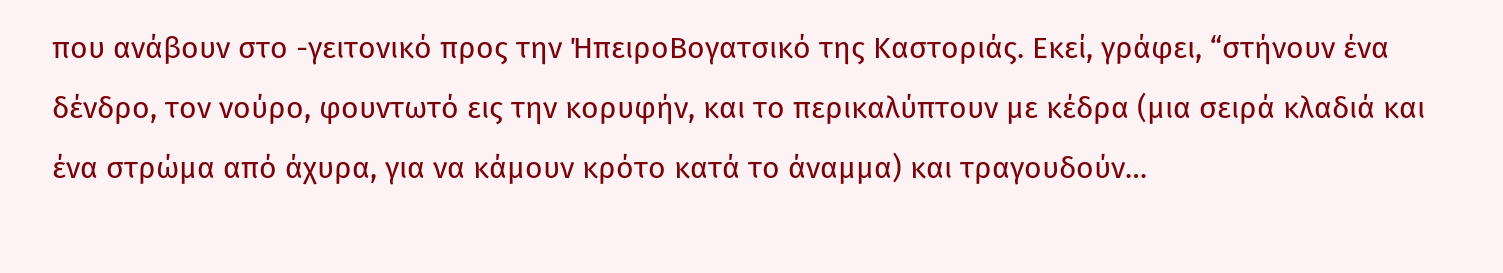που ανάβουν στο -γειτονικό προς την ΉπειροΒογατσικό της Καστοριάς. Εκεί, γράφει, “στήνουν ένα δένδρο, τον νούρο, φουντωτό εις την κορυφήν, και το περικαλύπτουν με κέδρα (μια σειρά κλαδιά και ένα στρώμα από άχυρα, για να κάμουν κρότο κατά το άναμμα) και τραγουδούν…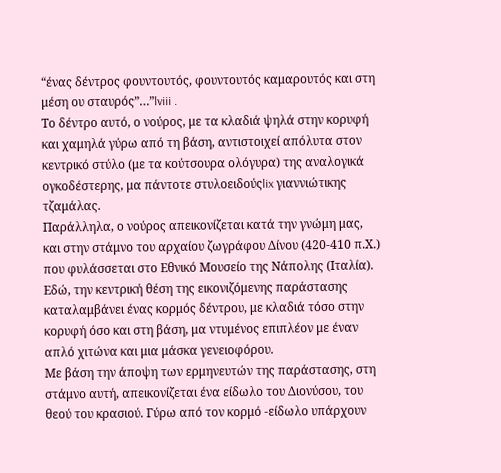“ένας δέντρος φουντουτός, φουντουτός καμαρουτός και στη μέση ου σταυρός”…”lviii .
Το δέντρο αυτό, ο νούρος, με τα κλαδιά ψηλά στην κορυφή και χαμηλά γύρω από τη βάση, αντιστοιχεί απόλυτα στον κεντρικό στύλο (με τα κούτσουρα ολόγυρα) της αναλογικά ογκοδέστερης, μα πάντοτε στυλοειδούςlix γιαννιώτικης τζαμάλας.
Παράλληλα, ο νούρος απεικονίζεται κατά την γνώμη μας, και στην στάμνο του αρχαίου ζωγράφου Δίνου (420-410 π.Χ.) που φυλάσσεται στο Εθνικό Μουσείο της Νάπολης (Ιταλία). Εδώ, την κεντρική θέση της εικονιζόμενης παράστασης καταλαμβάνει ένας κορμός δέντρου, με κλαδιά τόσο στην κορυφή όσο και στη βάση, μα ντυμένος επιπλέον με έναν απλό χιτώνα και μια μάσκα γενειοφόρου.
Με βάση την άποψη των ερμηνευτών της παράστασης, στη στάμνο αυτή, απεικονίζεται ένα είδωλο του Διονύσου, του θεού του κρασιού. Γύρω από τον κορμό -είδωλο υπάρχουν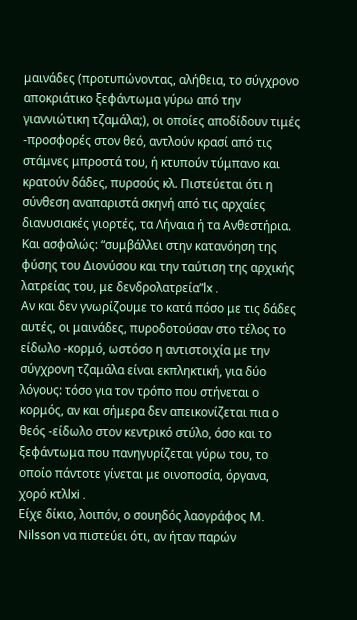μαινάδες (προτυπώνοντας, αλήθεια, το σύγχρονο αποκριάτικο ξεφάντωμα γύρω από την γιαννιώτικη τζαμάλα;), οι οποίες αποδίδουν τιμές -προσφορές στον θεό, αντλούν κρασί από τις στάμνες μπροστά του, ή κτυπούν τύμπανο και κρατούν δάδες, πυρσούς κλ. Πιστεύεται ότι η σύνθεση αναπαριστά σκηνή από τις αρχαίες διανυσιακές γιορτές, τα Λήναια ή τα Ανθεστήρια. Και ασφαλώς: “συμβάλλει στην κατανόηση της φύσης του Διονύσου και την ταύτιση της αρχικής λατρείας του, με δενδρολατρεία”lx .
Αν και δεν γνωρίζουμε το κατά πόσο με τις δάδες αυτές, οι μαινάδες, πυροδοτούσαν στο τέλος το είδωλο -κορμό, ωστόσο η αντιστοιχία με την σύγχρονη τζαμάλα είναι εκπληκτική, για δύο λόγους: τόσο για τον τρόπο που στήνεται ο κορμός, αν και σήμερα δεν απεικονίζεται πια ο θεός -είδωλο στον κεντρικό στύλο, όσο και το ξεφάντωμα που πανηγυρίζεται γύρω του, το οποίο πάντοτε γίνεται με οινοποσία, όργανα, χορό κτλlxi .
Είχε δίκιο, λοιπόν, ο σουηδός λαογράφος M. Nilsson να πιστεύει ότι, αν ήταν παρών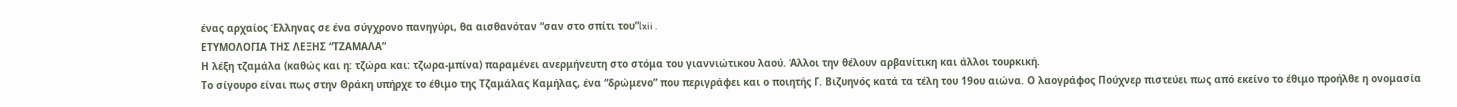ένας αρχαίος Έλληνας σε ένα σύγχρονο πανηγύρι, θα αισθανόταν “σαν στο σπίτι του”lxii .
ΕΤΥΜΟΛΟΓΙΑ ΤΗΣ ΛΕΞΗΣ “ΤΖΑΜΑΛΑ”
Η λέξη τζαμάλα (καθώς και η: τζώρα και: τζωρα-μπίνα) παραμένει ανερμήνευτη στο στόμα του γιαννιώτικου λαού. Άλλοι την θέλουν αρβανίτικη και άλλοι τουρκική.
Το σίγουρο είναι πως στην Θράκη υπήρχε το έθιμο της Τζαμάλας Καμήλας, ένα “δρώμενο” που περιγράφει και ο ποιητής Γ. Βιζυηνός κατά τα τέλη του 19ου αιώνα. Ο λαογράφος Πούχνερ πιστεύει πως από εκείνο το έθιμο προήλθε η ονομασία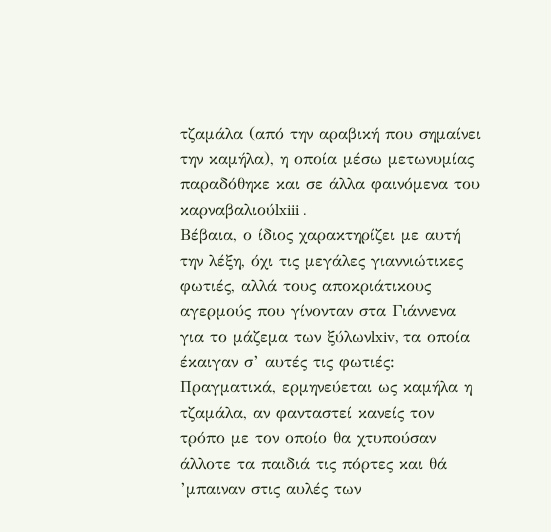τζαμάλα (από την αραβική που σημαίνει την καμήλα), η οποία μέσω μετωνυμίας παραδόθηκε και σε άλλα φαινόμενα του καρναβαλιούlxiii .
Βέβαια, ο ίδιος χαρακτηρίζει με αυτή την λέξη, όχι τις μεγάλες γιαννιώτικες φωτιές, αλλά τους αποκριάτικους αγερμούς που γίνονταν στα Γιάννενα για το μάζεμα των ξύλωνlxiv, τα οποία έκαιγαν σ’ αυτές τις φωτιές: Πραγματικά, ερμηνεύεται ως καμήλα η τζαμάλα, αν φανταστεί κανείς τον τρόπο με τον οποίο θα χτυπούσαν άλλοτε τα παιδιά τις πόρτες και θά ’μπαιναν στις αυλές των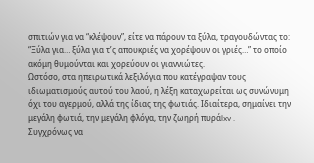σπιτιών για να “κλέψουν”, είτε να πάρουν τα ξύλα, τραγουδώντας το:
“Ξύλα για… ξύλα για τ’ς απουκριές να χορέψουν οι γριές…” το οποίο ακόμη θυμούνται και χορεύουν οι γιαννιώτες.
Ωστόσο, στα ηπειρωτικά λεξιλόγια που κατέγραψαν τους ιδιωματισμούς αυτού του λαού, η λέξη καταχωρείται ως συνώνυμη όχι του αγερμού, αλλά της ίδιας της φωτιάς. Ιδιαίτερα, σημαίνει την μεγάλη φωτιά, την μεγάλη φλόγα, την ζωηρή πυράlxv .
Συγχρόνως να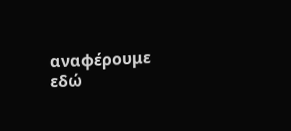αναφέρουμε εδώ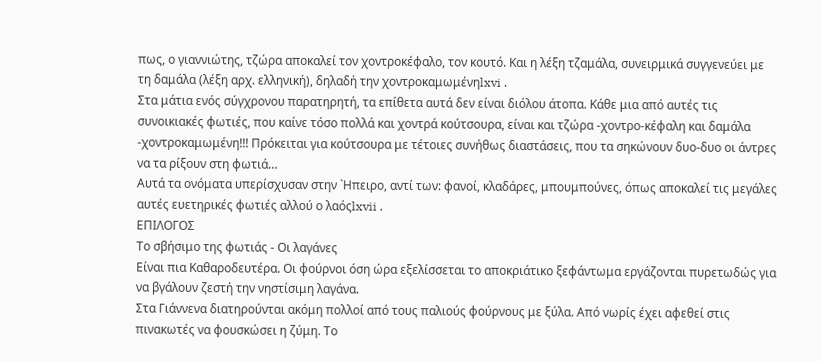πως, ο γιαννιώτης, τζώρα αποκαλεί τον χοντροκέφαλο, τον κουτό. Και η λέξη τζαμάλα, συνειρμικά συγγενεύει με τη δαμάλα (λέξη αρχ. ελληνική), δηλαδή την χοντροκαμωμένηlxvi .
Στα μάτια ενός σύγχρονου παρατηρητή, τα επίθετα αυτά δεν είναι διόλου άτοπα. Κάθε μια από αυτές τις συνοικιακές φωτιές, που καίνε τόσο πολλά και χοντρά κούτσουρα, είναι και τζώρα -χοντρο-κέφαλη και δαμάλα -χοντροκαμωμένη!!! Πρόκειται για κούτσουρα με τέτοιες συνήθως διαστάσεις, που τα σηκώνουν δυο-δυο οι άντρες να τα ρίξουν στη φωτιά…
Αυτά τα ονόματα υπερίσχυσαν στην `Ηπειρο, αντί των: φανοί, κλαδάρες, μπουμπούνες, όπως αποκαλεί τις μεγάλες αυτές ευετηρικές φωτιές αλλού ο λαόςlxvii .
ΕΠΙΛΟΓΟΣ
Το σβήσιμο της φωτιάς - Οι λαγάνες
Είναι πια Καθαροδευτέρα. Οι φούρνοι όση ώρα εξελίσσεται το αποκριάτικο ξεφάντωμα εργάζονται πυρετωδώς για να βγάλουν ζεστή την νηστίσιμη λαγάνα.
Στα Γιάννενα διατηρούνται ακόμη πολλοί από τους παλιούς φούρνους με ξύλα. Από νωρίς έχει αφεθεί στις πινακωτές να φουσκώσει η ζύμη. Το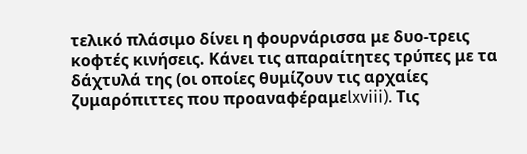τελικό πλάσιμο δίνει η φουρνάρισσα με δυο-τρεις κοφτές κινήσεις. Κάνει τις απαραίτητες τρύπες με τα δάχτυλά της (οι οποίες θυμίζουν τις αρχαίες ζυμαρόπιττες που προαναφέραμεlxviii). Τις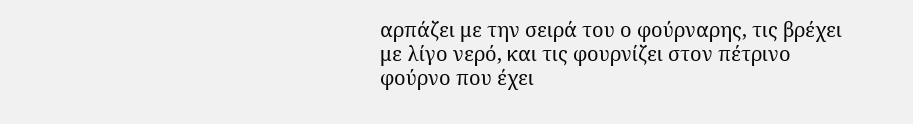αρπάζει με την σειρά του ο φούρναρης, τις βρέχει με λίγο νερό, και τις φουρνίζει στον πέτρινο φούρνο που έχει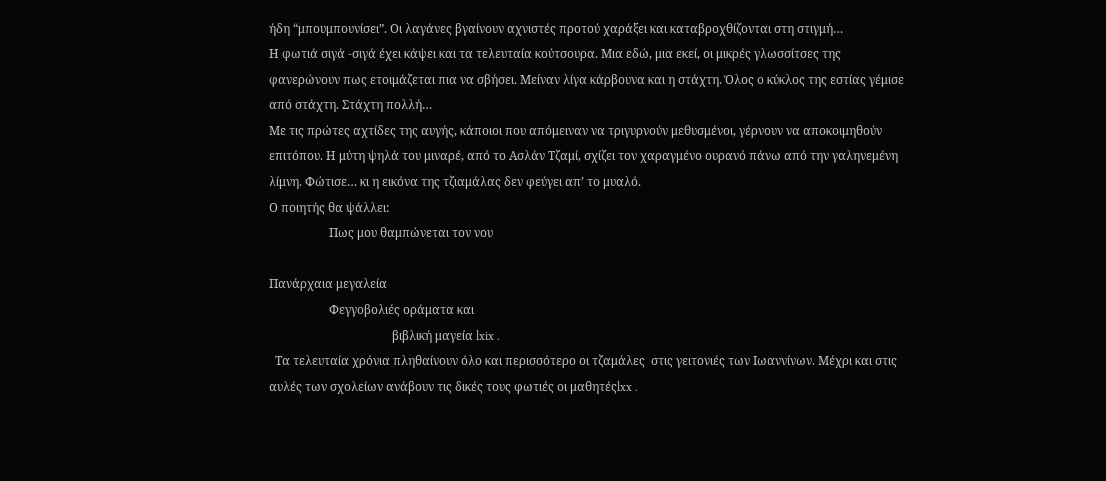ήδη “μπουμπουνίσει”. Οι λαγάνες βγαίνουν αχνιστές προτού χαράξει και καταβροχθίζονται στη στιγμή…
Η φωτιά σιγά -σιγά έχει κάψει και τα τελευταία κούτσουρα. Μια εδώ, μια εκεί, οι μικρές γλωσσίτσες της φανερώνουν πως ετοιμάζεται πια να σβήσει. Μείναν λίγα κάρβουνα και η στάχτη. Όλος ο κύκλος της εστίας γέμισε από στάχτη. Στάχτη πολλή…
Με τις πρώτες αχτίδες της αυγής, κάποιοι που απόμειναν να τριγυρνούν μεθυσμένοι, γέρνουν να αποκοιμηθούν επιτόπου. Η μύτη ψηλά του μιναρέ, από το Ασλάν Τζαμί, σχίζει τον χαραγμένο ουρανό πάνω από την γαληνεμένη λίμνη. Φώτισε… κι η εικόνα της τζιαμάλας δεν φεύγει απ’ το μυαλό.
Ο ποιητής θα ψάλλει:
                    Πως μου θαμπώνεται τον νου

Πανάρχαια μεγαλεία
                    Φεγγοβολιές οράματα και
                                         βιβλική μαγεία lxix .
  Τα τελευταία χρόνια πληθαίνουν όλο και περισσότερο οι τζαμάλες  στις γειτονιές των Ιωαννίνων. Μέχρι και στις αυλές των σχολείων ανάβουν τις δικές τους φωτιές οι μαθητέςlxx .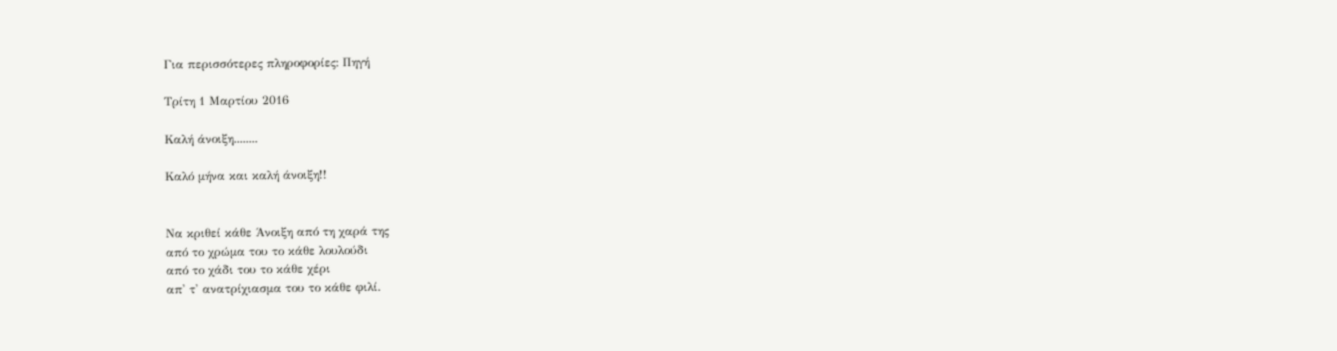Για περισσότερες πληροφορίες: Πηγή

Τρίτη 1 Μαρτίου 2016

Καλή άνοιξη........

Καλό μήνα και καλή άνοιξη!!


Να κριθεί κάθε Άνοιξη από τη χαρά της
από το χρώμα του το κάθε λουλούδι
από το χάδι του το κάθε χέρι
απ' τ' ανατρίχιασμα του το κάθε φιλί.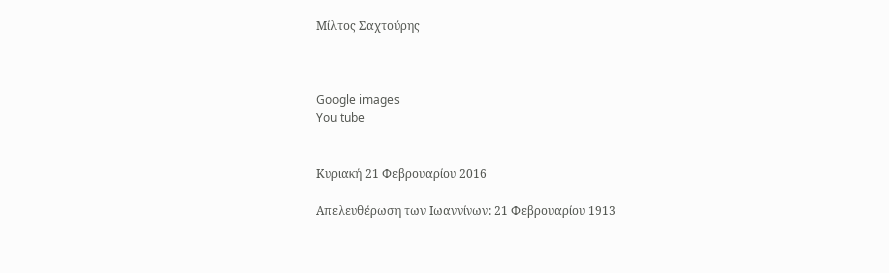Μίλτος Σαχτούρης



Google images
You tube


Κυριακή 21 Φεβρουαρίου 2016

Απελευθέρωση των Ιωαννίνων: 21 Φεβρουαρίου 1913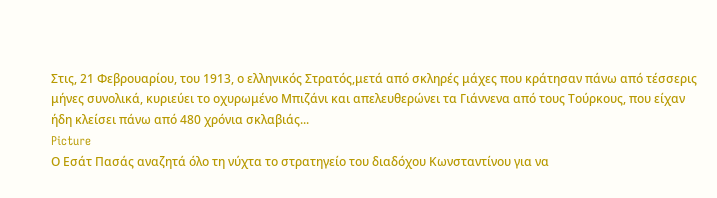Στις, 21 Φεβρουαρίου, του 1913, ο ελληνικός Στρατός,μετά από σκληρές μάχες που κράτησαν πάνω από τέσσερις μήνες συνολικά, κυριεύει το οχυρωμένο Μπιζάνι και απελευθερώνει τα Γιάννενα από τους Τούρκους, που είχαν ήδη κλείσει πάνω από 480 χρόνια σκλαβιάς...
Picture
Ο Εσάτ Πασάς αναζητά όλο τη νύχτα το στρατηγείο του διαδόχου Κωνσταντίνου για να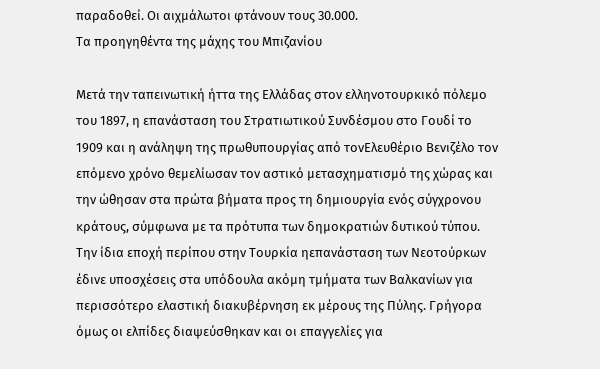παραδοθεί. Οι αιχμάλωτοι φτάνουν τους 30.000.
Τα προηγηθέντα της μάχης του Μπιζανίου

Μετά την ταπεινωτική ήττα της Ελλάδας στον ελληνοτουρκικό πόλεμο του 1897, η επανάσταση του Στρατιωτικού Συνδέσμου στο Γουδί το 1909 και η ανάληψη της πρωθυπουργίας από τονΕλευθέριο Βενιζέλο τον επόμενο χρόνο θεμελίωσαν τον αστικό μετασχηματισμό της χώρας και την ώθησαν στα πρώτα βήματα προς τη δημιουργία ενός σύγχρονου κράτους, σύμφωνα με τα πρότυπα των δημοκρατιών δυτικού τύπου. Την ίδια εποχή περίπου στην Τουρκία ηεπανάσταση των Νεοτούρκων έδινε υποσχέσεις στα υπόδουλα ακόμη τμήματα των Βαλκανίων για περισσότερο ελαστική διακυβέρνηση εκ μέρους της Πύλης. Γρήγορα όμως οι ελπίδες διαψεύσθηκαν και οι επαγγελίες για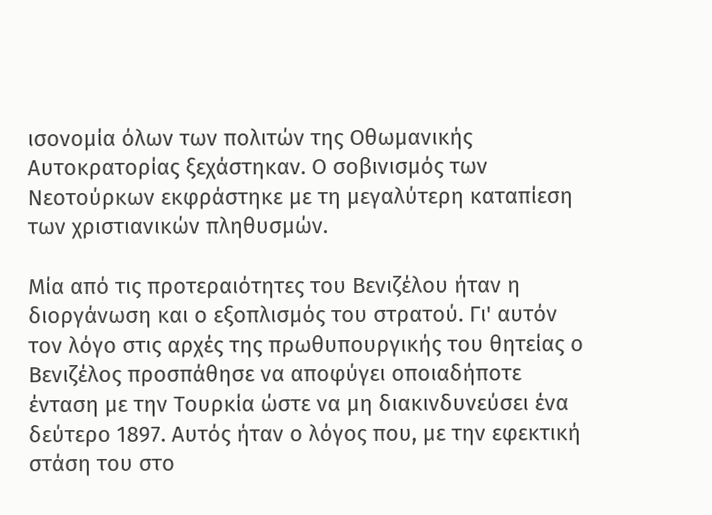ισονομία όλων των πολιτών της Οθωμανικής Αυτοκρατορίας ξεχάστηκαν. Ο σοβινισμός των Νεοτούρκων εκφράστηκε με τη μεγαλύτερη καταπίεση των χριστιανικών πληθυσμών.

Μία από τις προτεραιότητες του Βενιζέλου ήταν η διοργάνωση και ο εξοπλισμός του στρατού. Γι' αυτόν τον λόγο στις αρχές της πρωθυπουργικής του θητείας ο Βενιζέλος προσπάθησε να αποφύγει οποιαδήποτε ένταση με την Τουρκία ώστε να μη διακινδυνεύσει ένα δεύτερο 1897. Αυτός ήταν ο λόγος που, με την εφεκτική στάση του στο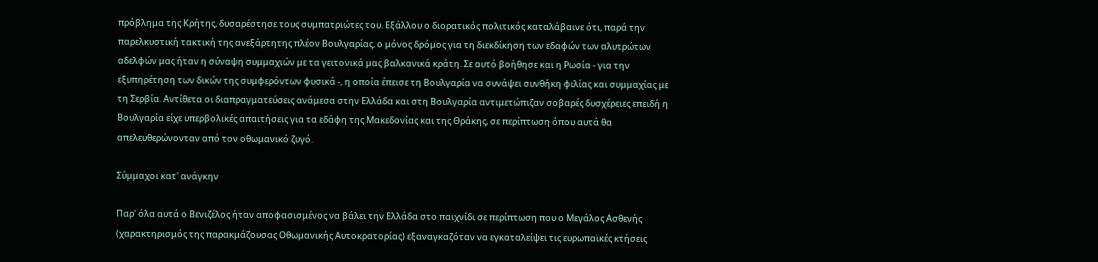πρόβλημα της Κρήτης, δυσαρέστησε τους συμπατριώτες του. Εξάλλου ο διορατικός πολιτικός καταλάβαινε ότι, παρά την παρελκυστική τακτική της ανεξάρτητης πλέον Βουλγαρίας, ο μόνος δρόμος για τη διεκδίκηση των εδαφών των αλυτρώτων αδελφών μας ήταν η σύναψη συμμαχιών με τα γειτονικά μας βαλκανικά κράτη. Σε αυτό βοήθησε και η Ρωσία - για την εξυπηρέτηση των δικών της συμφερόντων φυσικά -, η οποία έπεισε τη Βουλγαρία να συνάψει συνθήκη φιλίας και συμμαχίας με τη Σερβία. Αντίθετα οι διαπραγματεύσεις ανάμεσα στην Ελλάδα και στη Βουλγαρία αντιμετώπιζαν σοβαρές δυσχέρειες επειδή η Βουλγαρία είχε υπερβολικές απαιτήσεις για τα εδάφη της Μακεδονίας και της Θράκης, σε περίπτωση όπου αυτά θα απελευθερώνονταν από τον οθωμανικό ζυγό.

Σύμμαχοι κατ' ανάγκην

Παρ' όλα αυτά ο Βενιζέλος ήταν αποφασισμένος να βάλει την Ελλάδα στο παιχνίδι σε περίπτωση που ο Μεγάλος Ασθενής (χαρακτηρισμός της παρακμάζουσας Οθωμανικής Αυτοκρατορίας) εξαναγκαζόταν να εγκαταλείψει τις ευρωπαϊκές κτήσεις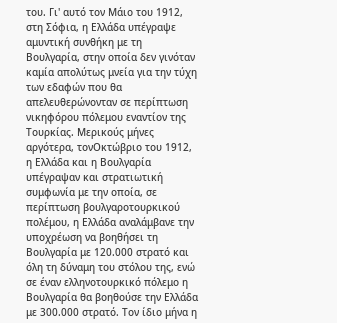του. Γι' αυτό τον Μάιο του 1912, στη Σόφια, η Ελλάδα υπέγραψε αμυντική συνθήκη με τη Βουλγαρία, στην οποία δεν γινόταν καμία απολύτως μνεία για την τύχη των εδαφών που θα απελευθερώνονταν σε περίπτωση νικηφόρου πόλεμου εναντίον της Τουρκίας. Μερικούς μήνες αργότερα, τονΟκτώβριο του 1912, η Ελλάδα και η Βουλγαρία υπέγραψαν και στρατιωτική συμφωνία με την οποία, σε περίπτωση βουλγαροτουρκικού πολέμου, η Ελλάδα αναλάμβανε την υποχρέωση να βοηθήσει τη Βουλγαρία με 120.000 στρατό και όλη τη δύναμη του στόλου της, ενώ σε έναν ελληνοτουρκικό πόλεμο η Βουλγαρία θα βοηθούσε την Ελλάδα με 300.000 στρατό. Τον ίδιο μήνα η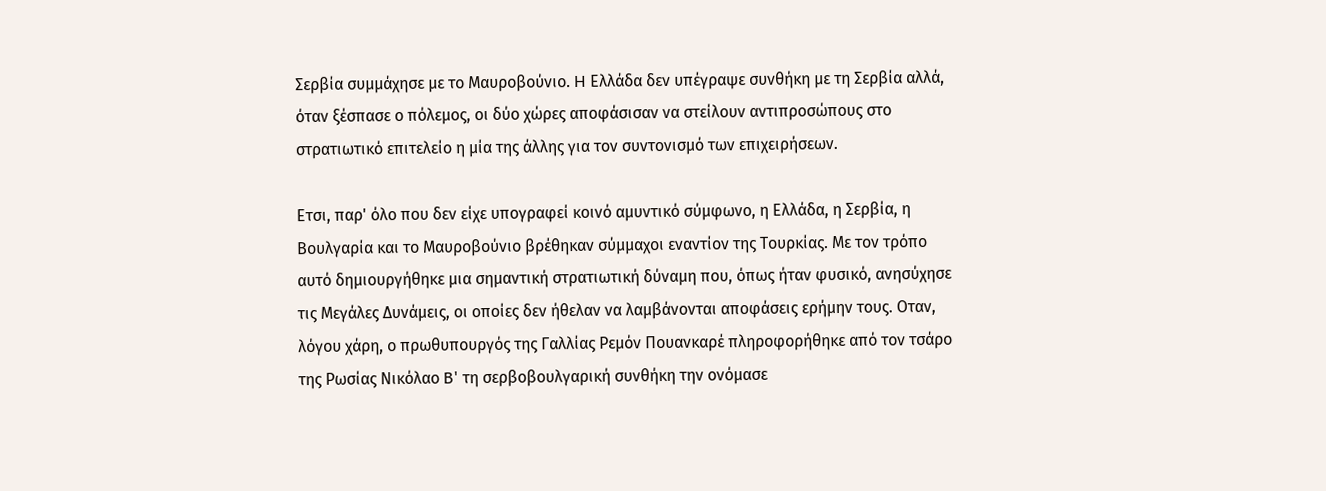Σερβία συμμάχησε με το Μαυροβούνιο. H Ελλάδα δεν υπέγραψε συνθήκη με τη Σερβία αλλά, όταν ξέσπασε ο πόλεμος, οι δύο χώρες αποφάσισαν να στείλουν αντιπροσώπους στο στρατιωτικό επιτελείο η μία της άλλης για τον συντονισμό των επιχειρήσεων.

Ετσι, παρ' όλο που δεν είχε υπογραφεί κοινό αμυντικό σύμφωνο, η Ελλάδα, η Σερβία, η Βουλγαρία και το Μαυροβούνιο βρέθηκαν σύμμαχοι εναντίον της Τουρκίας. Με τον τρόπο αυτό δημιουργήθηκε μια σημαντική στρατιωτική δύναμη που, όπως ήταν φυσικό, ανησύχησε τις Μεγάλες Δυνάμεις, οι οποίες δεν ήθελαν να λαμβάνονται αποφάσεις ερήμην τους. Οταν, λόγου χάρη, ο πρωθυπουργός της Γαλλίας Ρεμόν Πουανκαρέ πληροφορήθηκε από τον τσάρο της Ρωσίας Νικόλαο B' τη σερβοβουλγαρική συνθήκη την ονόμασε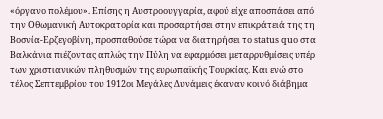«όργανο πολέμου». Επίσης η Αυστροουγγαρία, αφού είχε αποσπάσει από την Οθωμανική Αυτοκρατορία και προσαρτήσει στην επικράτειά της τη Βοσνία-Ερζεγοβίνη, προσπαθούσε τώρα να διατηρήσει το status quo στα Βαλκάνια πιέζοντας απλώς την Πύλη να εφαρμόσει μεταρρυθμίσεις υπέρ των χριστιανικών πληθυσμών της ευρωπαϊκής Τουρκίας. Και ενώ στο τέλος Σεπτεμβρίου του 1912οι Μεγάλες Δυνάμεις έκαναν κοινό διάβημα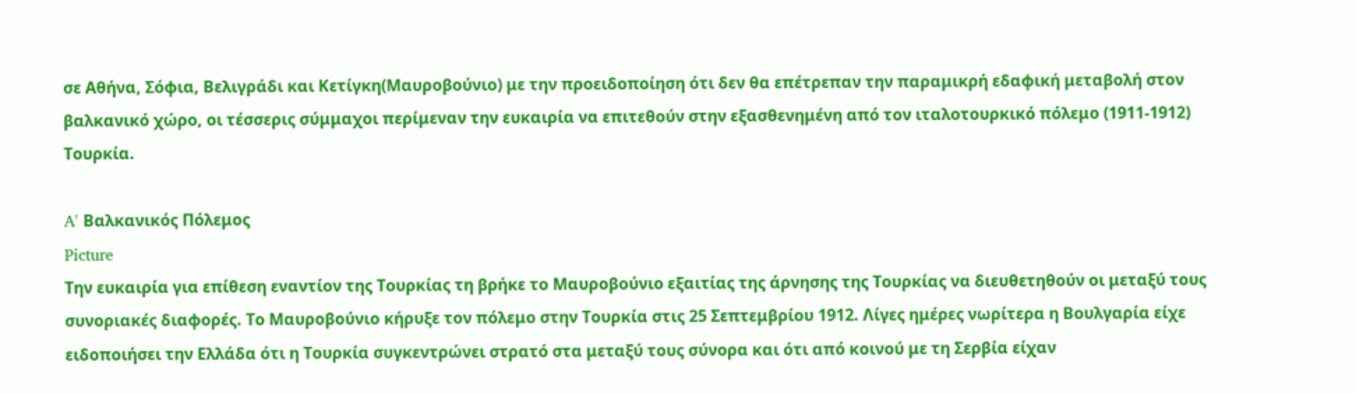σε Αθήνα, Σόφια, Βελιγράδι και Κετίγκη(Μαυροβούνιο) με την προειδοποίηση ότι δεν θα επέτρεπαν την παραμικρή εδαφική μεταβολή στον βαλκανικό χώρο, οι τέσσερις σύμμαχοι περίμεναν την ευκαιρία να επιτεθούν στην εξασθενημένη από τον ιταλοτουρκικό πόλεμο (1911-1912) Τουρκία.

A' Βαλκανικός Πόλεμος
Picture
Την ευκαιρία για επίθεση εναντίον της Τουρκίας τη βρήκε το Μαυροβούνιο εξαιτίας της άρνησης της Τουρκίας να διευθετηθούν οι μεταξύ τους συνοριακές διαφορές. Το Μαυροβούνιο κήρυξε τον πόλεμο στην Τουρκία στις 25 Σεπτεμβρίου 1912. Λίγες ημέρες νωρίτερα η Βουλγαρία είχε ειδοποιήσει την Ελλάδα ότι η Τουρκία συγκεντρώνει στρατό στα μεταξύ τους σύνορα και ότι από κοινού με τη Σερβία είχαν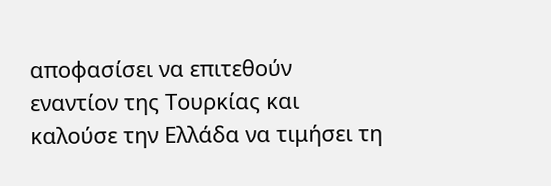αποφασίσει να επιτεθούν εναντίον της Τουρκίας και καλούσε την Ελλάδα να τιμήσει τη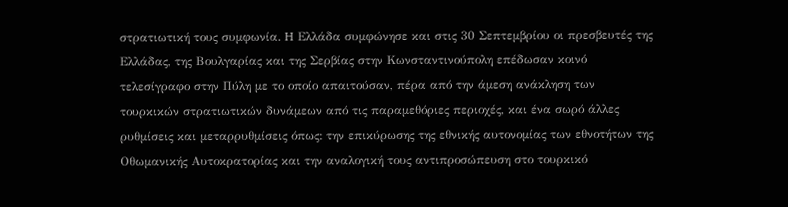στρατιωτική τους συμφωνία. H Ελλάδα συμφώνησε και στις 30 Σεπτεμβρίου οι πρεσβευτές της Ελλάδας, της Βουλγαρίας και της Σερβίας στην Κωνσταντινούπολη επέδωσαν κοινό τελεσίγραφο στην Πύλη με το οποίο απαιτούσαν, πέρα από την άμεση ανάκληση των τουρκικών στρατιωτικών δυνάμεων από τις παραμεθόριες περιοχές, και ένα σωρό άλλες ρυθμίσεις και μεταρρυθμίσεις όπως: την επικύρωσης της εθνικής αυτονομίας των εθνοτήτων της Οθωμανικής Αυτοκρατορίας και την αναλογική τους αντιπροσώπευση στο τουρκικό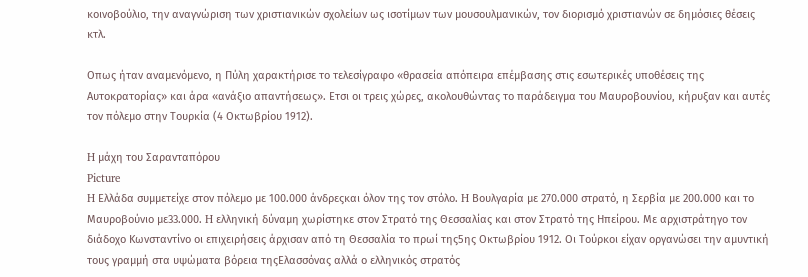κοινοβούλιο, την αναγνώριση των χριστιανικών σχολείων ως ισοτίμων των μουσουλμανικών, τον διορισμό χριστιανών σε δημόσιες θέσεις κτλ.

Οπως ήταν αναμενόμενο, η Πύλη χαρακτήρισε το τελεσίγραφο «θρασεία απόπειρα επέμβασης στις εσωτερικές υποθέσεις της Αυτοκρατορίας» και άρα «ανάξιο απαντήσεως». Ετσι οι τρεις χώρες, ακολουθώντας το παράδειγμα του Μαυροβουνίου, κήρυξαν και αυτές τον πόλεμο στην Τουρκία (4 Οκτωβρίου 1912).

H μάχη του Σαρανταπόρου
Picture
H Ελλάδα συμμετείχε στον πόλεμο με 100.000 άνδρεςκαι όλον της τον στόλο. H Βουλγαρία με 270.000 στρατό, η Σερβία με 200.000 και το Μαυροβούνιο με33.000. H ελληνική δύναμη χωρίστηκε στον Στρατό της Θεσσαλίας και στον Στρατό της Ηπείρου. Με αρχιστράτηγο τον διάδοχο Κωνσταντίνο οι επιχειρήσεις άρχισαν από τη Θεσσαλία το πρωί της5ης Οκτωβρίου 1912. Οι Τούρκοι είχαν οργανώσει την αμυντική τους γραμμή στα υψώματα βόρεια τηςΕλασσόνας αλλά ο ελληνικός στρατός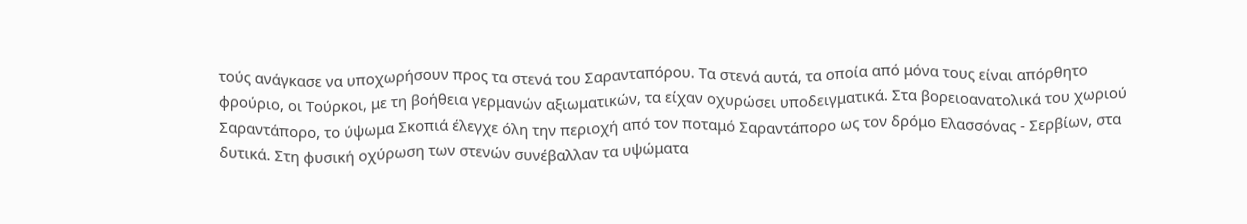τούς ανάγκασε να υποχωρήσουν προς τα στενά του Σαρανταπόρου. Τα στενά αυτά, τα οποία από μόνα τους είναι απόρθητο φρούριο, οι Τούρκοι, με τη βοήθεια γερμανών αξιωματικών, τα είχαν οχυρώσει υποδειγματικά. Στα βορειοανατολικά του χωριού Σαραντάπορο, το ύψωμα Σκοπιά έλεγχε όλη την περιοχή από τον ποταμό Σαραντάπορο ως τον δρόμο Ελασσόνας - Σερβίων, στα δυτικά. Στη φυσική οχύρωση των στενών συνέβαλλαν τα υψώματα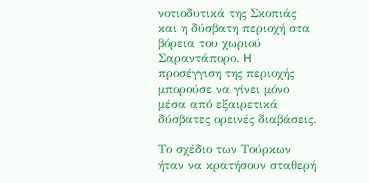νοτιοδυτικά της Σκοπιάς και η δύσβατη περιοχή στα βόρεια του χωριού Σαραντάπορο. H προσέγγιση της περιοχής μπορούσε να γίνει μόνο μέσα από εξαιρετικά δύσβατες ορεινές διαβάσεις.

Το σχέδιο των Τούρκων ήταν να κρατήσουν σταθερή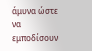άμυνα ώστε να εμποδίσουν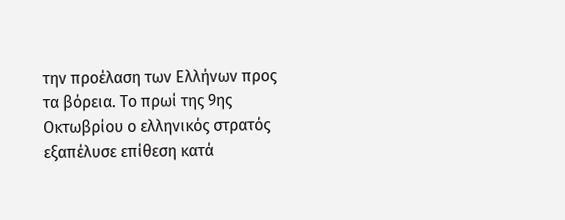την προέλαση των Ελλήνων προς τα βόρεια. Το πρωί της 9ης Οκτωβρίου ο ελληνικός στρατός εξαπέλυσε επίθεση κατά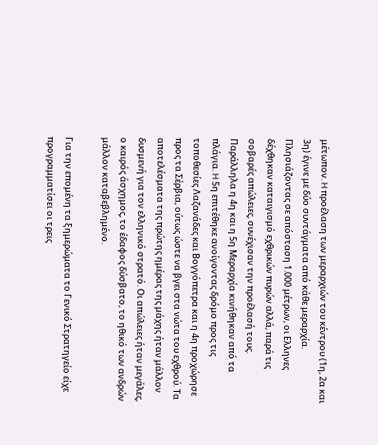μέτωπον. H προέλαση των μεραρχιών του κέντρου (1η, 2α και 3η) έγινε με δύο συντάγματα από κάθε μεραρχία. Πλησιάζοντας σε απόσταση 1.000 μέτρων, οι Ελληνες δέχθηκαν καταιγισμό εχθρικών πυρών αλλά, παρά τις σοβαρές απώλειες, συνέχισαν την προέλασή τους. Παράλληλα η 4η και η 5η Μεραρχία κινήθηκαν από τα πλάγια. H 5η επιτέθηκε ανοίγοντας δρόμο προς τις τοποθεσίες Λαζανάδες και Βογγόπετρα και η 4η προχώρησε προς τα Σέρβια, ούτως ώστε να βγει στα νώτα του εχθρού. Τα αποτελέσματα της πρώτης ημέρας της μάχης ήταν μάλλον δυσμενή για τον ελληνικό στρατό. Οι απώλειες ήταν μεγάλες, ο καιρός άσχημος, το έδαφος δύσβατο, το ηθικό των ανδρών μάλλον καταβεβλημένο.

Για την επομένη τα ξημερώματα το Γενικό Στρατηγείο είχε προγραμματίσει οι τρεις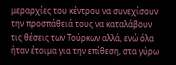μεραρχίες του κέντρου να συνεχίσουν την προσπάθειά τους να καταλάβουν τις θέσεις των Τούρκων αλλά, ενώ όλα ήταν έτοιμα για την επίθεση, στα γύρω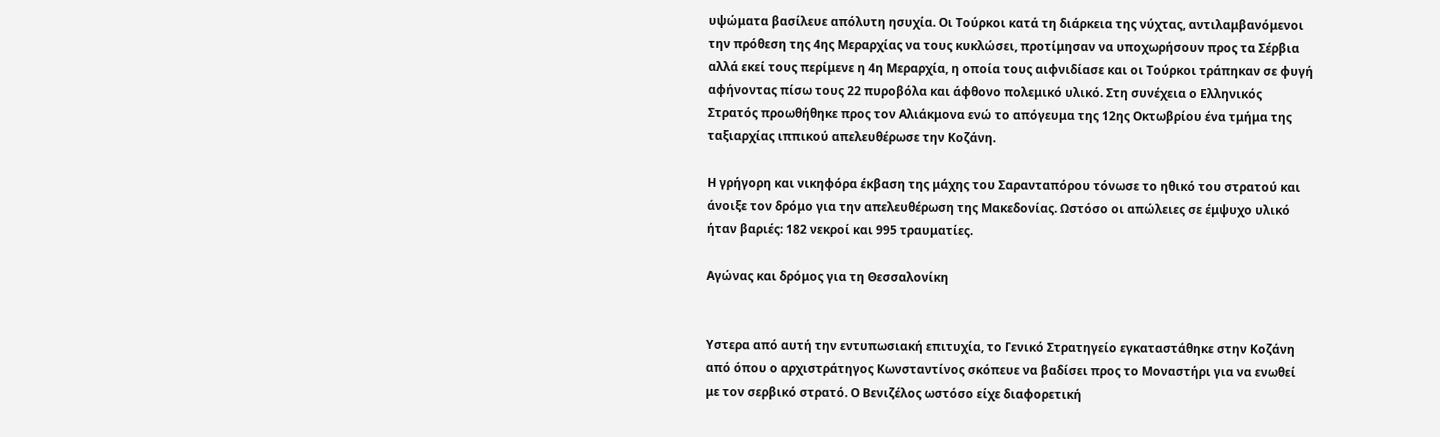υψώματα βασίλευε απόλυτη ησυχία. Οι Τούρκοι κατά τη διάρκεια της νύχτας, αντιλαμβανόμενοι την πρόθεση της 4ης Μεραρχίας να τους κυκλώσει, προτίμησαν να υποχωρήσουν προς τα Σέρβια αλλά εκεί τους περίμενε η 4η Μεραρχία, η οποία τους αιφνιδίασε και οι Τούρκοι τράπηκαν σε φυγή αφήνοντας πίσω τους 22 πυροβόλα και άφθονο πολεμικό υλικό. Στη συνέχεια ο Ελληνικός Στρατός προωθήθηκε προς τον Αλιάκμονα ενώ το απόγευμα της 12ης Οκτωβρίου ένα τμήμα της ταξιαρχίας ιππικού απελευθέρωσε την Κοζάνη.

H γρήγορη και νικηφόρα έκβαση της μάχης του Σαρανταπόρου τόνωσε το ηθικό του στρατού και άνοιξε τον δρόμο για την απελευθέρωση της Μακεδονίας. Ωστόσο οι απώλειες σε έμψυχο υλικό ήταν βαριές: 182 νεκροί και 995 τραυματίες.

Αγώνας και δρόμος για τη Θεσσαλονίκη


Υστερα από αυτή την εντυπωσιακή επιτυχία, το Γενικό Στρατηγείο εγκαταστάθηκε στην Κοζάνη από όπου ο αρχιστράτηγος Κωνσταντίνος σκόπευε να βαδίσει προς το Μοναστήρι για να ενωθεί με τον σερβικό στρατό. Ο Βενιζέλος ωστόσο είχε διαφορετική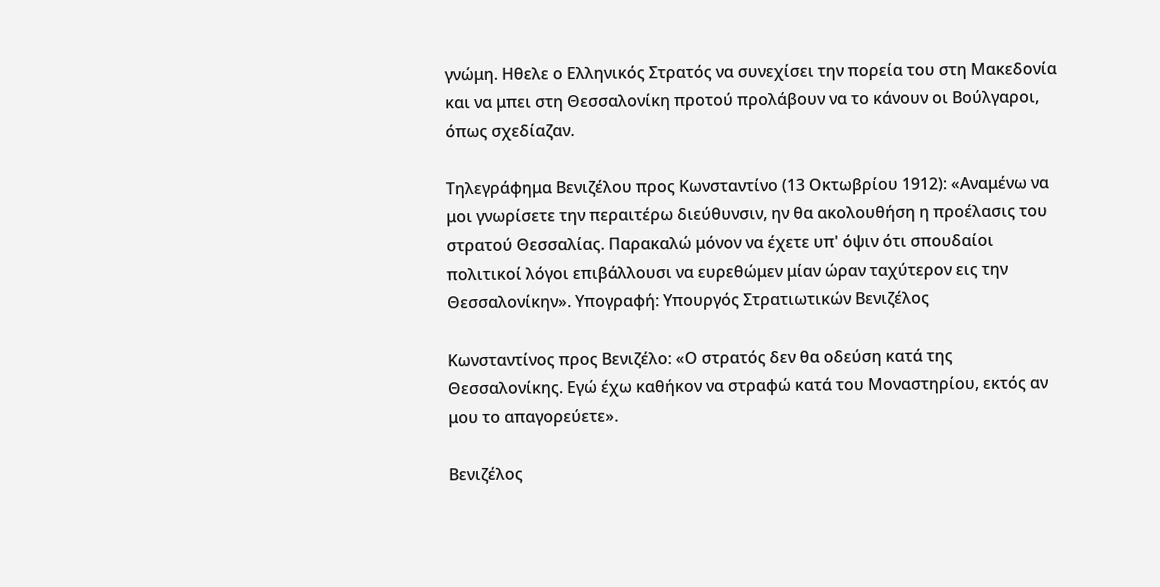γνώμη. Ηθελε ο Ελληνικός Στρατός να συνεχίσει την πορεία του στη Μακεδονία και να μπει στη Θεσσαλονίκη προτού προλάβουν να το κάνουν οι Βούλγαροι, όπως σχεδίαζαν.

Τηλεγράφημα Βενιζέλου προς Κωνσταντίνο (13 Οκτωβρίου 1912): «Αναμένω να μοι γνωρίσετε την περαιτέρω διεύθυνσιν, ην θα ακολουθήση η προέλασις του στρατού Θεσσαλίας. Παρακαλώ μόνον να έχετε υπ' όψιν ότι σπουδαίοι πολιτικοί λόγοι επιβάλλουσι να ευρεθώμεν μίαν ώραν ταχύτερον εις την Θεσσαλονίκην». Υπογραφή: Υπουργός Στρατιωτικών Βενιζέλος

Κωνσταντίνος προς Βενιζέλο: «Ο στρατός δεν θα οδεύση κατά της Θεσσαλονίκης. Εγώ έχω καθήκον να στραφώ κατά του Μοναστηρίου, εκτός αν μου το απαγορεύετε».

Βενιζέλος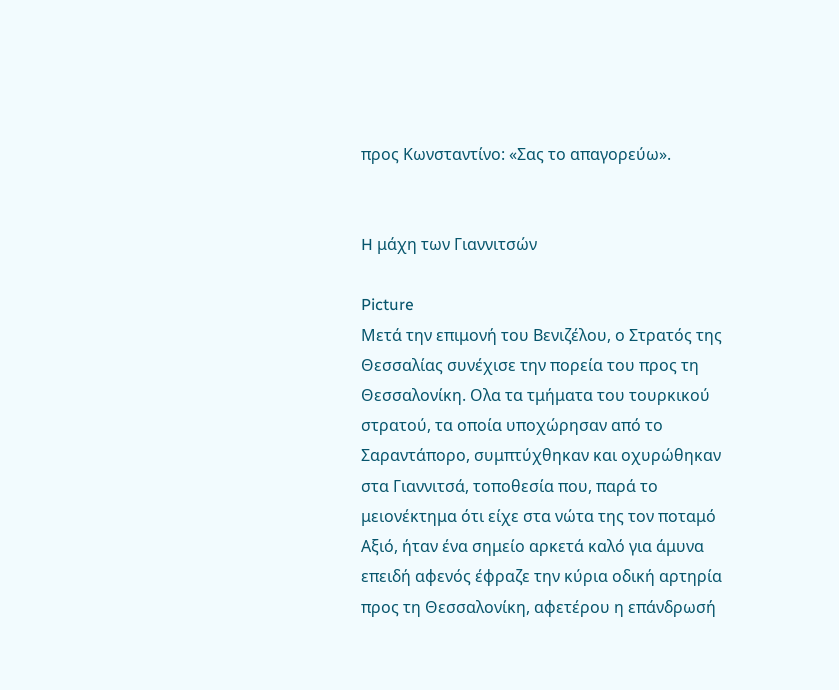προς Κωνσταντίνο: «Σας το απαγορεύω».


H μάχη των Γιαννιτσών

Picture
Μετά την επιμονή του Βενιζέλου, ο Στρατός της Θεσσαλίας συνέχισε την πορεία του προς τη Θεσσαλονίκη. Ολα τα τμήματα του τουρκικού στρατού, τα οποία υποχώρησαν από το Σαραντάπορο, συμπτύχθηκαν και οχυρώθηκαν στα Γιαννιτσά, τοποθεσία που, παρά το μειονέκτημα ότι είχε στα νώτα της τον ποταμό Αξιό, ήταν ένα σημείο αρκετά καλό για άμυνα επειδή αφενός έφραζε την κύρια οδική αρτηρία προς τη Θεσσαλονίκη, αφετέρου η επάνδρωσή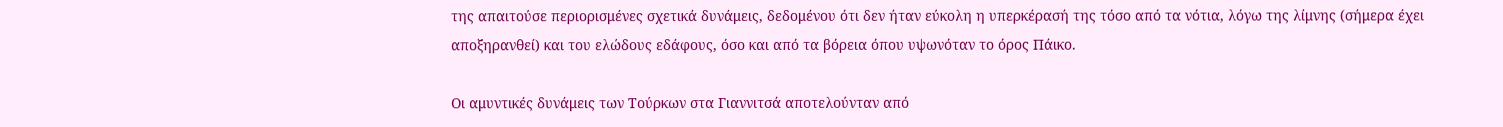της απαιτούσε περιορισμένες σχετικά δυνάμεις, δεδομένου ότι δεν ήταν εύκολη η υπερκέρασή της τόσο από τα νότια, λόγω της λίμνης (σήμερα έχει αποξηρανθεί) και του ελώδους εδάφους, όσο και από τα βόρεια όπου υψωνόταν το όρος Πάικο.

Οι αμυντικές δυνάμεις των Τούρκων στα Γιαννιτσά αποτελούνταν από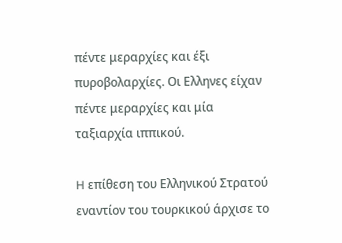πέντε μεραρχίες και έξι πυροβολαρχίες. Οι Ελληνες είχαν πέντε μεραρχίες και μία ταξιαρχία ιππικού.

H επίθεση του Ελληνικού Στρατού εναντίον του τουρκικού άρχισε το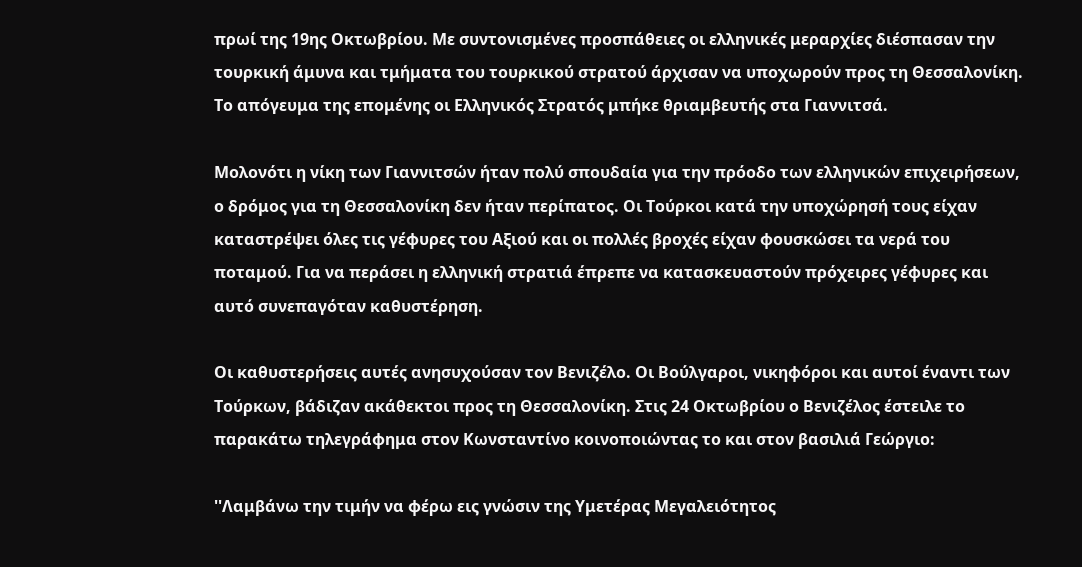πρωί της 19ης Οκτωβρίου. Με συντονισμένες προσπάθειες οι ελληνικές μεραρχίες διέσπασαν την τουρκική άμυνα και τμήματα του τουρκικού στρατού άρχισαν να υποχωρούν προς τη Θεσσαλονίκη. Το απόγευμα της επομένης οι Ελληνικός Στρατός μπήκε θριαμβευτής στα Γιαννιτσά.

Μολονότι η νίκη των Γιαννιτσών ήταν πολύ σπουδαία για την πρόοδο των ελληνικών επιχειρήσεων, ο δρόμος για τη Θεσσαλονίκη δεν ήταν περίπατος. Οι Τούρκοι κατά την υποχώρησή τους είχαν καταστρέψει όλες τις γέφυρες του Αξιού και οι πολλές βροχές είχαν φουσκώσει τα νερά του ποταμού. Για να περάσει η ελληνική στρατιά έπρεπε να κατασκευαστούν πρόχειρες γέφυρες και αυτό συνεπαγόταν καθυστέρηση.

Οι καθυστερήσεις αυτές ανησυχούσαν τον Βενιζέλο. Οι Βούλγαροι, νικηφόροι και αυτοί έναντι των Τούρκων, βάδιζαν ακάθεκτοι προς τη Θεσσαλονίκη. Στις 24 Οκτωβρίου ο Βενιζέλος έστειλε το παρακάτω τηλεγράφημα στον Κωνσταντίνο κοινοποιώντας το και στον βασιλιά Γεώργιο:

''Λαμβάνω την τιμήν να φέρω εις γνώσιν της Υμετέρας Μεγαλειότητος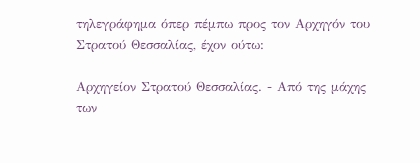τηλεγράφημα όπερ πέμπω προς τον Αρχηγόν του Στρατού Θεσσαλίας, έχον ούτω:

Αρχηγείον Στρατού Θεσσαλίας. - Από της μάχης των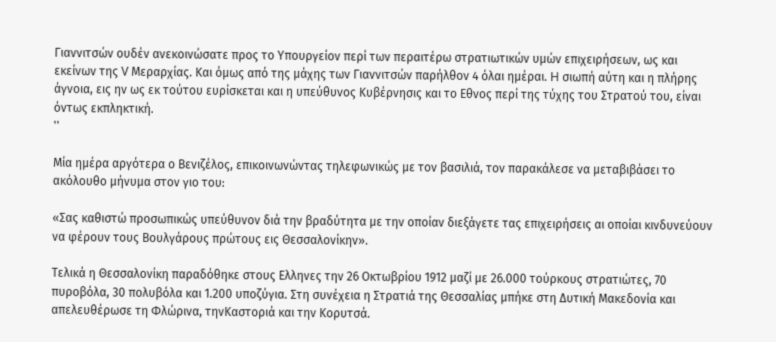Γιαννιτσών ουδέν ανεκοινώσατε προς το Υπουργείον περί των περαιτέρω στρατιωτικών υμών επιχειρήσεων, ως και εκείνων της V Μεραρχίας. Και όμως από της μάχης των Γιαννιτσών παρήλθον 4 όλαι ημέραι. H σιωπή αύτη και η πλήρης άγνοια, εις ην ως εκ τούτου ευρίσκεται και η υπεύθυνος Κυβέρνησις και το Εθνος περί της τύχης του Στρατού του, είναι όντως εκπληκτική.
''

Μία ημέρα αργότερα ο Βενιζέλος, επικοινωνώντας τηλεφωνικώς με τον βασιλιά, τον παρακάλεσε να μεταβιβάσει το ακόλουθο μήνυμα στον γιο του:

«Σας καθιστώ προσωπικώς υπεύθυνον διά την βραδύτητα με την οποίαν διεξάγετε τας επιχειρήσεις αι οποίαι κινδυνεύουν να φέρουν τους Βουλγάρους πρώτους εις Θεσσαλονίκην».

Τελικά η Θεσσαλονίκη παραδόθηκε στους Ελληνες την 26 Οκτωβρίου 1912 μαζί με 26.000 τούρκους στρατιώτες, 70 πυροβόλα, 30 πολυβόλα και 1.200 υποζύγια. Στη συνέχεια η Στρατιά της Θεσσαλίας μπήκε στη Δυτική Μακεδονία και απελευθέρωσε τη Φλώρινα, τηνΚαστοριά και την Κορυτσά.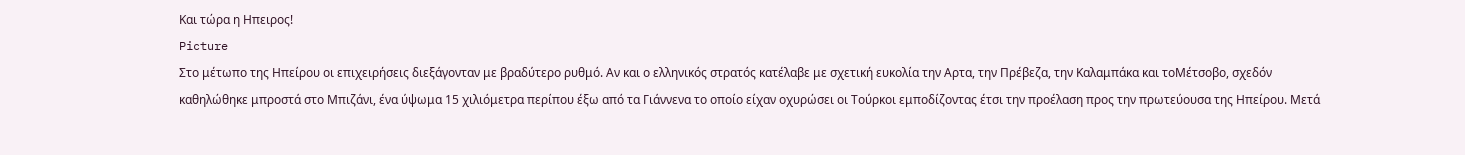Και τώρα η Ηπειρος!
Picture
Στο μέτωπο της Ηπείρου οι επιχειρήσεις διεξάγονταν με βραδύτερο ρυθμό. Αν και ο ελληνικός στρατός κατέλαβε με σχετική ευκολία την Αρτα, την Πρέβεζα, την Καλαμπάκα και τοΜέτσοβο, σχεδόν καθηλώθηκε μπροστά στο Μπιζάνι, ένα ύψωμα 15 χιλιόμετρα περίπου έξω από τα Γιάννενα το οποίο είχαν οχυρώσει οι Τούρκοι εμποδίζοντας έτσι την προέλαση προς την πρωτεύουσα της Ηπείρου. Μετά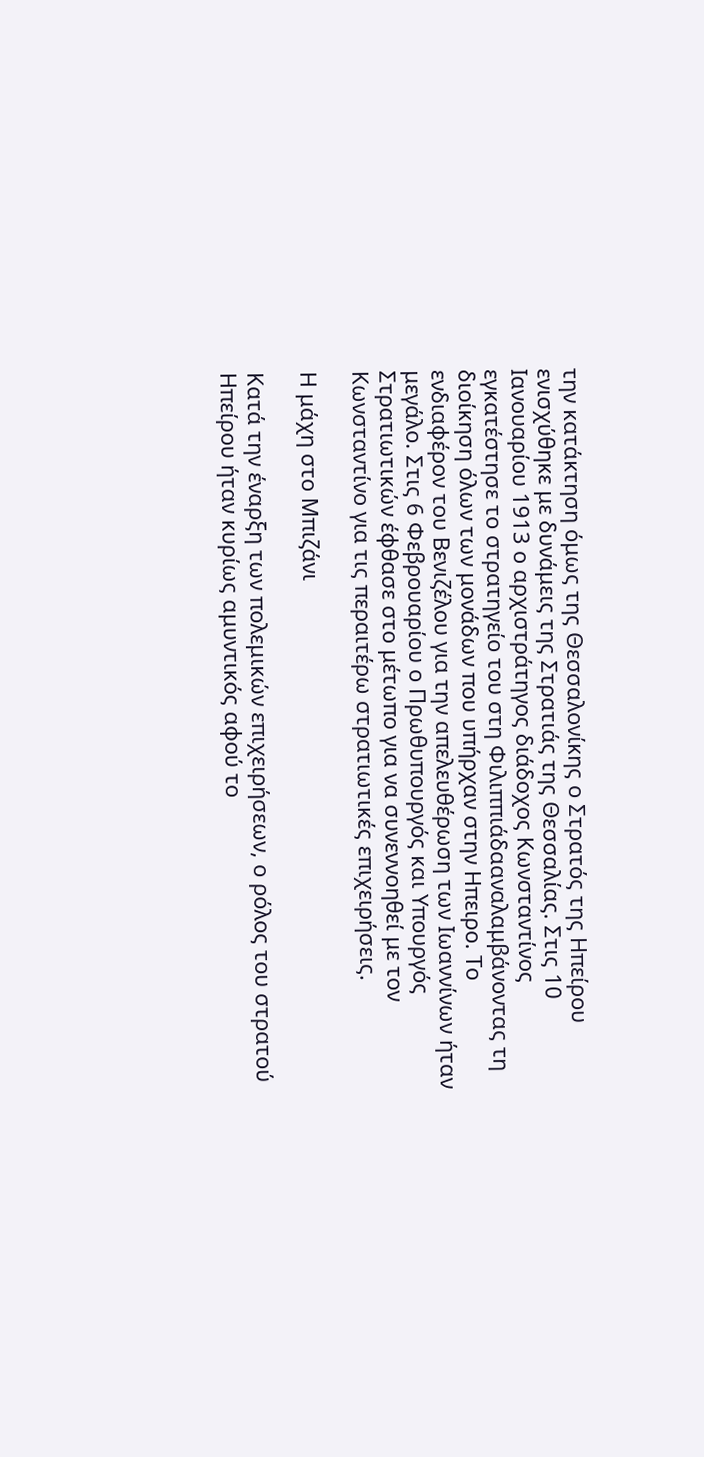την κατάκτηση όμως της Θεσσαλονίκης ο Στρατός της Ηπείρου ενισχύθηκε με δυνάμεις της Στρατιάς της Θεσσαλίας. Στις 10 Ιανουαρίου 1913 ο αρχιστράτηγος διάδοχος Κωνσταντίνος εγκατέστησε το στρατηγείο του στη Φιλιππιάδααναλαμβάνοντας τη διοίκηση όλων των μονάδων που υπήρχαν στην Ηπειρο. Το ενδιαφέρον του Βενιζέλου για την απελευθέρωση των Ιωαννίνων ήταν μεγάλο. Στις 6 Φεβρουαρίου ο Πρωθυπουργός και Υπουργός Στρατιωτικών έφθασε στο μέτωπο για να συνεννοηθεί με τον Κωνσταντίνο για τις περαιτέρω στρατιωτικές επιχειρήσεις.

Η μάχη στο Μπιζάνι

Κατά την έναρξη των πολεμικών επιχειρήσεων, ο ρόλος του στρατού Ηπείρου ήταν κυρίως αμυντικός αφού το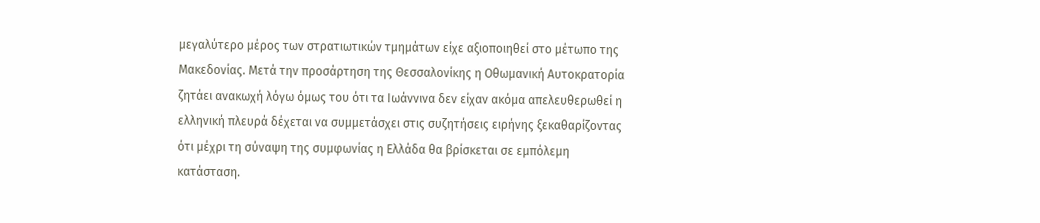μεγαλύτερο μέρος των στρατιωτικών τμημάτων είχε αξιοποιηθεί στο μέτωπο της Μακεδονίας. Μετά την προσάρτηση της Θεσσαλονίκης η Οθωμανική Αυτοκρατορία ζητάει ανακωχή λόγω όμως του ότι τα Ιωάννινα δεν είχαν ακόμα απελευθερωθεί η ελληνική πλευρά δέχεται να συμμετάσχει στις συζητήσεις ειρήνης ξεκαθαρίζοντας ότι μέχρι τη σύναψη της συμφωνίας η Ελλάδα θα βρίσκεται σε εμπόλεμη κατάσταση.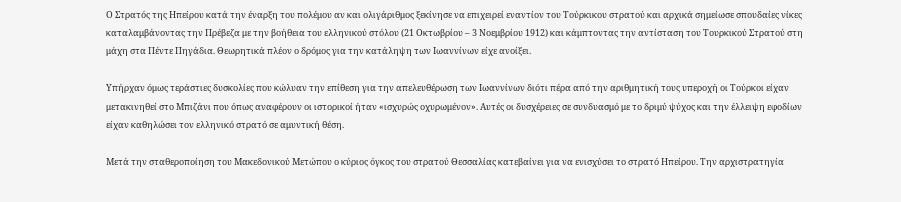Ο Στρατός της Ηπείρου κατά την έναρξη του πολέμου αν και ολιγάριθμος ξεκίνησε να επιχειρεί εναντίον του Τούρκικου στρατού και αρχικά σημείωσε σπουδαίες νίκες καταλαμβάνοντας την Πρέβεζα με την βοήθεια του ελληνικού στόλου (21 Οκτωβρίου – 3 Νοεμβρίου 1912) και κάμπτοντας την αντίσταση του Τουρκικού Στρατού στη μάχη στα Πέντε Πηγάδια. Θεωρητικά πλέον ο δρόμος για την κατάληψη των Ιωαννίνων είχε ανοίξει.

Υπήρχαν όμως τεράστιες δυσκολίες που κώλυαν την επίθεση για την απελευθέρωση των Ιωαννίνων διότι πέρα από την αριθμητική τους υπεροχή οι Τούρκοι είχαν μετακινηθεί στο Μπιζάνι που όπως αναφέρουν οι ιστορικοί ήταν «ισχυρώς οχυρωμένον». Αυτές οι δυσχέρειες σε συνδυασμό με το δριμύ ψύχος και την έλλειψη εφοδίων είχαν καθηλώσει τον ελληνικό στρατό σε αμυντική θέση.

Μετά την σταθεροποίηση του Μακεδονικού Μετώπου ο κύριος όγκος του στρατού Θεσσαλίας κατεβαίνει για να ενισχύσει το στρατό Ηπείρου. Την αρχιστρατηγία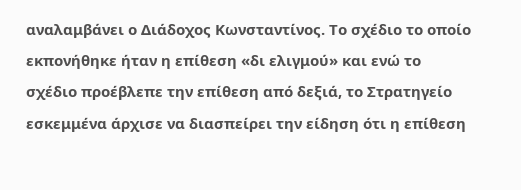αναλαμβάνει ο Διάδοχος Κωνσταντίνος. Το σχέδιο το οποίο εκπονήθηκε ήταν η επίθεση «δι ελιγμού» και ενώ το σχέδιο προέβλεπε την επίθεση από δεξιά, το Στρατηγείο εσκεμμένα άρχισε να διασπείρει την είδηση ότι η επίθεση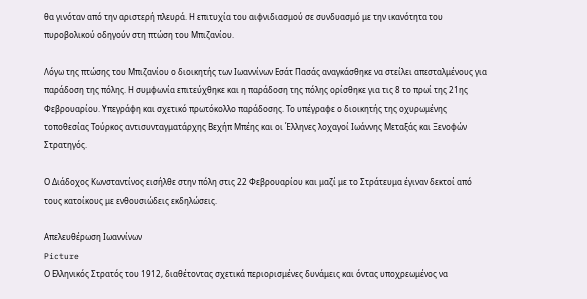θα γινόταν από την αριστερή πλευρά. Η επιτυχία του αιφνιδιασμού σε συνδυασμό με την ικανότητα του πυροβολικού οδηγούν στη πτώση του Μπιζανίου.

Λόγω της πτώσης του Μπιζανίου ο διοικητής των Ιωαννίνων Εσάτ Πασάς αναγκάσθηκε να στείλει απεσταλμένους για παράδοση της πόλης. Η συμφωνία επιτεύχθηκε και η παράδοση της πόλης ορίσθηκε για τις 8 το πρωί της 21ης Φεβρουαρίου. Υπεγράφη και σχετικό πρωτόκολλο παράδοσης. Το υπέγραφε ο διοικητής της οχυρωμένης τοποθεσίας Τούρκος αντισυνταγματάρχης Βεχήπ Μπέης και οι Έλληνες λοχαγοί Ιωάννης Μεταξάς και Ξενοφών Στρατηγός.

Ο Διάδοχος Κωνσταντίνος εισήλθε στην πόλη στις 22 Φεβρουαρίου και μαζί με το Στράτευμα έγιναν δεκτοί από τους κατοίκους με ενθουσιώδεις εκδηλώσεις.

Απελευθέρωση Ιωαννίνων
Picture
Ο Ελληνικός Στρατός του 1912, διαθέτοντας σχετικά περιορισμένες δυνάμεις και όντας υποχρεωμένος να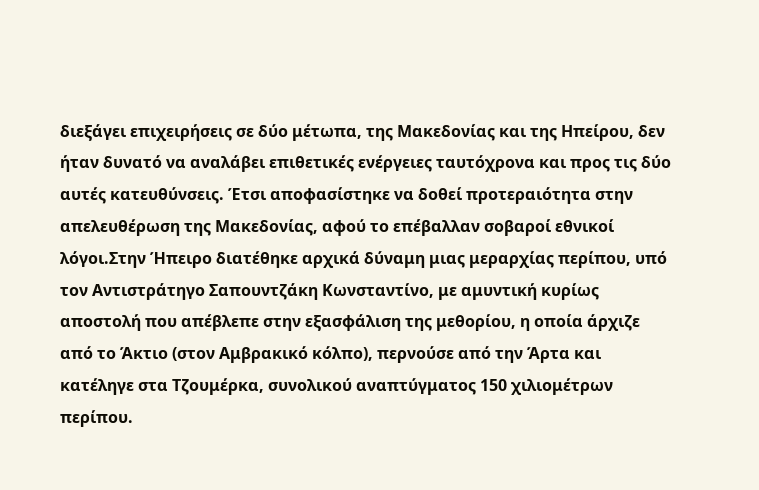διεξάγει επιχειρήσεις σε δύο μέτωπα, της Μακεδονίας και της Ηπείρου, δεν ήταν δυνατό να αναλάβει επιθετικές ενέργειες ταυτόχρονα και προς τις δύο αυτές κατευθύνσεις. Έτσι αποφασίστηκε να δοθεί προτεραιότητα στην απελευθέρωση της Μακεδονίας, αφού το επέβαλλαν σοβαροί εθνικοί λόγοι.Στην Ήπειρο διατέθηκε αρχικά δύναμη μιας μεραρχίας περίπου, υπό τον Αντιστράτηγο Σαπουντζάκη Κωνσταντίνο, με αμυντική κυρίως αποστολή που απέβλεπε στην εξασφάλιση της μεθορίου, η οποία άρχιζε από το Άκτιο (στον Αμβρακικό κόλπο), περνούσε από την Άρτα και κατέληγε στα Τζουμέρκα, συνολικού αναπτύγματος 150 χιλιομέτρων περίπου.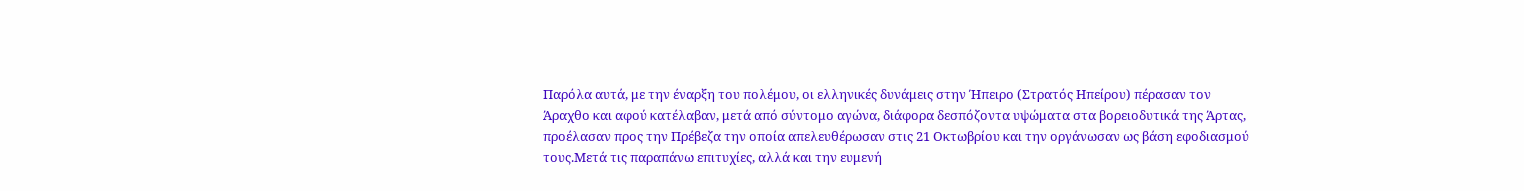Παρόλα αυτά, με την έναρξη του πολέμου, οι ελληνικές δυνάμεις στην Ήπειρο (Στρατός Ηπείρου) πέρασαν τον Άραχθο και αφού κατέλαβαν, μετά από σύντομο αγώνα, διάφορα δεσπόζοντα υψώματα στα βορειοδυτικά της Άρτας, προέλασαν προς την Πρέβεζα την οποία απελευθέρωσαν στις 21 Οκτωβρίου και την οργάνωσαν ως βάση εφοδιασμού τους.Μετά τις παραπάνω επιτυχίες, αλλά και την ευμενή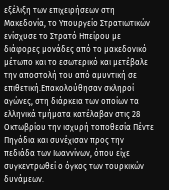εξέλιξη των επιχειρήσεων στη Μακεδονία, το Υπουργείο Στρατιωτικών ενίσχυσε το Στρατό Ηπείρου με διάφορες μονάδες από το μακεδονικό μέτωπο και το εσωτερικό και μετέβαλε την αποστολή του από αμυντική σε επιθετική.Επακολούθησαν σκληροί αγώνες, στη διάρκεια των οποίων τα ελληνικά τμήματα κατέλαβαν στις 28 Οκτωβρίου την ισχυρή τοποθεσία Πέντε Πηγάδια και συνέχισαν προς την πεδιάδα των Ιωαννίνων, όπου είχε συγκεντρωθεί ο όγκος των τουρκικών δυνάμεων.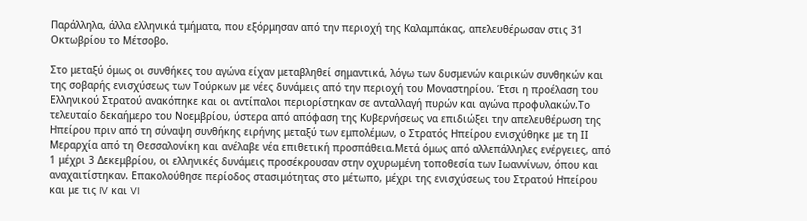Παράλληλα, άλλα ελληνικά τμήματα, που εξόρμησαν από την περιοχή της Καλαμπάκας, απελευθέρωσαν στις 31 Οκτωβρίου το Μέτσοβο.

Στο μεταξύ όμως οι συνθήκες του αγώνα είχαν μεταβληθεί σημαντικά, λόγω των δυσμενών καιρικών συνθηκών και της σοβαρής ενισχύσεως των Τούρκων με νέες δυνάμεις από την περιοχή του Μοναστηρίου. Έτσι η προέλαση του Ελληνικού Στρατού ανακόπηκε και οι αντίπαλοι περιορίστηκαν σε ανταλλαγή πυρών και αγώνα προφυλακών.Tο τελευταίο δεκαήμερο του Νοεμβρίου, ύστερα από απόφαση της Κυβερνήσεως να επιδιώξει την απελευθέρωση της Ηπείρου πριν από τη σύναψη συνθήκης ειρήνης μεταξύ των εμπολέμων, ο Στρατός Ηπείρου ενισχύθηκε με τη IΙ Μεραρχία από τη Θεσσαλονίκη και ανέλαβε νέα επιθετική προσπάθεια.Μετά όμως από αλλεπάλληλες ενέργειες, από 1 μέχρι 3 Δεκεμβρίου, οι ελληνικές δυνάμεις προσέκρουσαν στην οχυρωμένη τοποθεσία των Ιωαννίνων, όπου και αναχαιτίστηκαν. Επακολούθησε περίοδος στασιμότητας στο μέτωπο, μέχρι της ενισχύσεως του Στρατού Ηπείρου και με τις IV και VI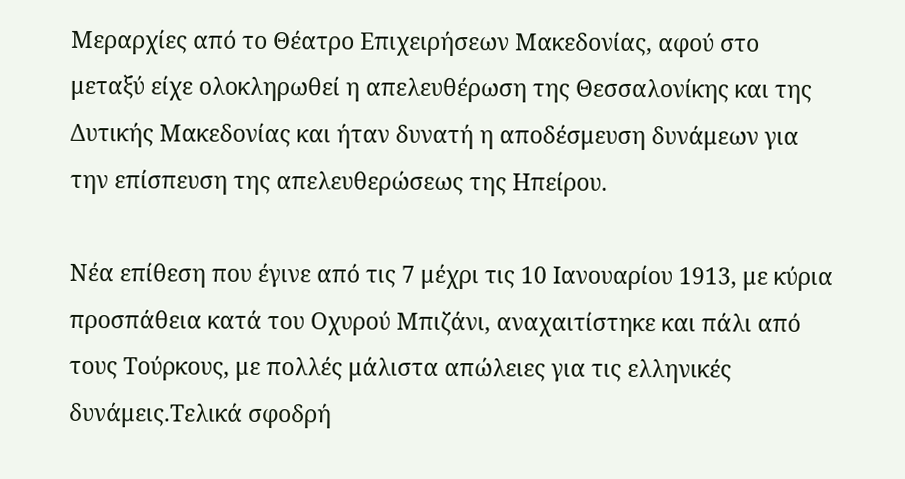Μεραρχίες από το Θέατρο Επιχειρήσεων Μακεδονίας, αφού στο μεταξύ είχε ολοκληρωθεί η απελευθέρωση της Θεσσαλονίκης και της Δυτικής Μακεδονίας και ήταν δυνατή η αποδέσμευση δυνάμεων για την επίσπευση της απελευθερώσεως της Ηπείρου.

Νέα επίθεση που έγινε από τις 7 μέχρι τις 10 Ιανουαρίου 1913, με κύρια προσπάθεια κατά του Οχυρού Μπιζάνι, αναχαιτίστηκε και πάλι από τους Τούρκους, με πολλές μάλιστα απώλειες για τις ελληνικές δυνάμεις.Τελικά σφοδρή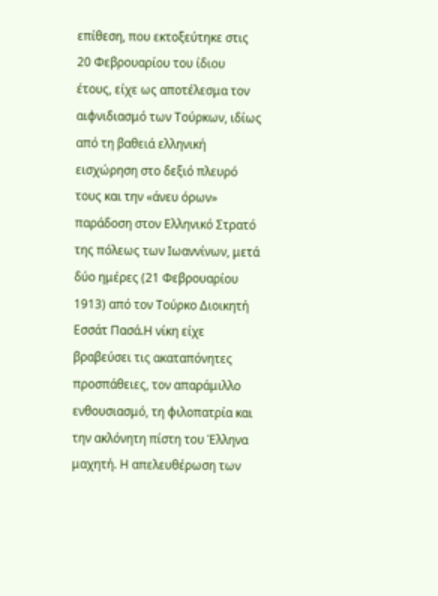επίθεση, που εκτοξεύτηκε στις 20 Φεβρουαρίου του ίδιου έτους, είχε ως αποτέλεσμα τον αιφνιδιασμό των Τούρκων, ιδίως από τη βαθειά ελληνική εισχώρηση στο δεξιό πλευρό τους και την «άνευ όρων» παράδοση στον Ελληνικό Στρατό της πόλεως των Ιωαννίνων, μετά δύο ημέρες (21 Φεβρουαρίου 1913) από τον Τούρκο Διοικητή Εσσάτ Πασά.Η νίκη είχε βραβεύσει τις ακαταπόνητες προσπάθειες, τον απαράμιλλο ενθουσιασμό, τη φιλοπατρία και την ακλόνητη πίστη του Έλληνα μαχητή. Η απελευθέρωση των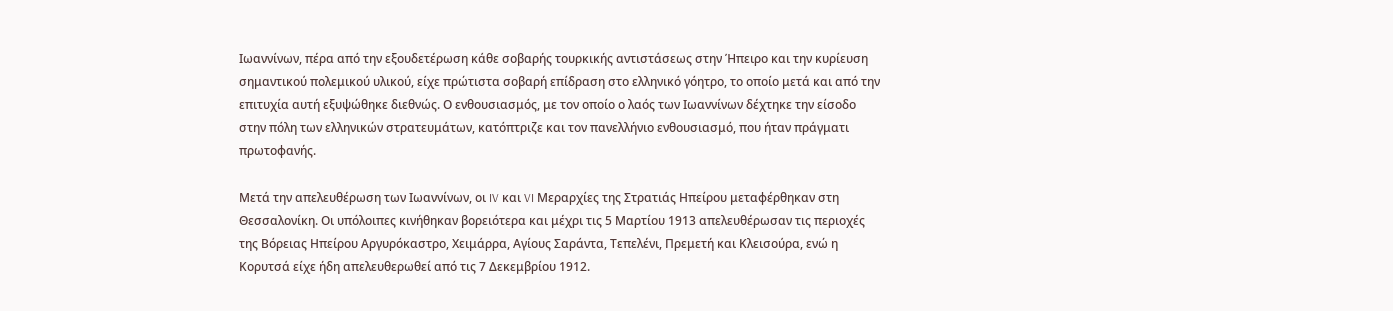Ιωαννίνων, πέρα από την εξουδετέρωση κάθε σοβαρής τουρκικής αντιστάσεως στην Ήπειρο και την κυρίευση σημαντικού πολεμικού υλικού, είχε πρώτιστα σοβαρή επίδραση στο ελληνικό γόητρο, το οποίο μετά και από την επιτυχία αυτή εξυψώθηκε διεθνώς. Ο ενθουσιασμός, με τον οποίο ο λαός των Ιωαννίνων δέχτηκε την είσοδο στην πόλη των ελληνικών στρατευμάτων, κατόπτριζε και τον πανελλήνιο ενθουσιασμό, που ήταν πράγματι πρωτοφανής.

Μετά την απελευθέρωση των Ιωαννίνων, οι IV και VI Μεραρχίες της Στρατιάς Ηπείρου μεταφέρθηκαν στη Θεσσαλονίκη. Οι υπόλοιπες κινήθηκαν βορειότερα και μέχρι τις 5 Μαρτίου 1913 απελευθέρωσαν τις περιοχές της Βόρειας Ηπείρου Αργυρόκαστρο, Χειμάρρα, Αγίους Σαράντα, Τεπελένι, Πρεμετή και Κλεισούρα, ενώ η Κορυτσά είχε ήδη απελευθερωθεί από τις 7 Δεκεμβρίου 1912.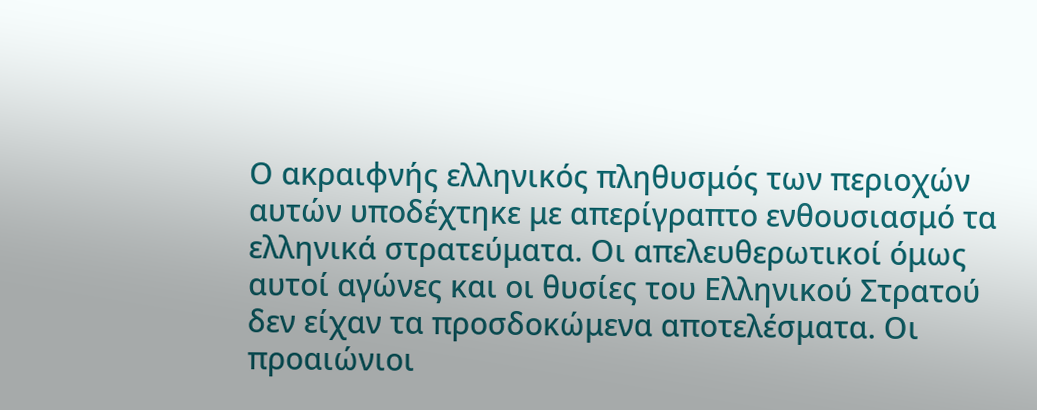Ο ακραιφνής ελληνικός πληθυσμός των περιοχών αυτών υποδέχτηκε με απερίγραπτο ενθουσιασμό τα ελληνικά στρατεύματα. Οι απελευθερωτικοί όμως αυτοί αγώνες και οι θυσίες του Ελληνικού Στρατού δεν είχαν τα προσδοκώμενα αποτελέσματα. Οι προαιώνιοι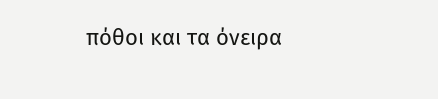πόθοι και τα όνειρα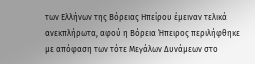των Ελλήνων της Βόρειας Ηπείρου έμειναν τελικά ανεκπλήρωτα, αφού η Βόρεια Ήπειρος περιλήφθηκε με απόφαση των τότε Μεγάλων Δυνάμεων στο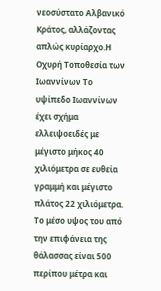νεοσύστατο Αλβανικό Κράτος, αλλάζοντας απλώς κυρίαρχο.Η Οχυρή Τοποθεσία των Ιωαννίνων Το υψίπεδο Ιωαννίνων έχει σχήμα ελλειψοειδές με μέγιστο μήκος 40 χιλιόμετρα σε ευθεία γραμμή και μέγιστο πλάτος 22 χιλιόμετρα. Το μέσο υψος του από την επιφάνεια της θάλασσας είναι 500 περίπου μέτρα και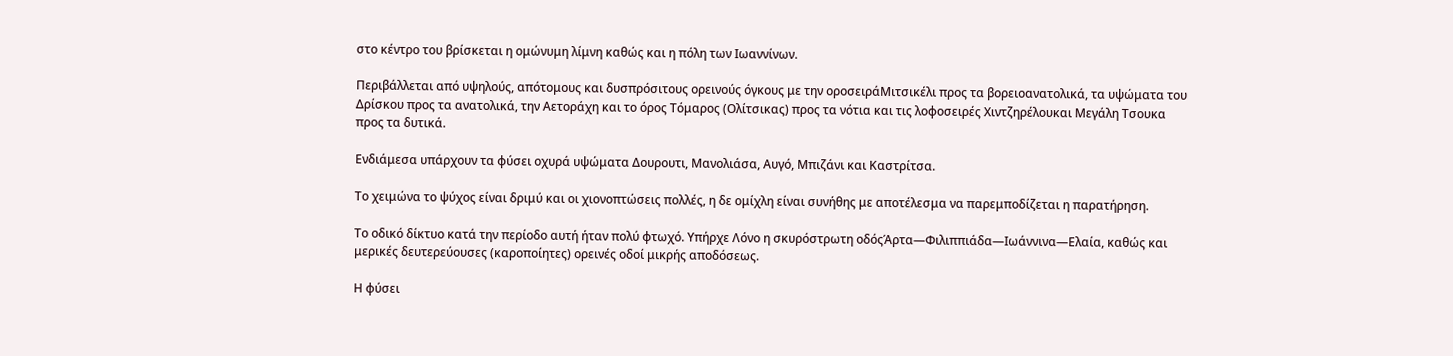στο κέντρο του βρίσκεται η ομώνυμη λίμνη καθώς και η πόλη των Ιωαννίνων.

Περιβάλλεται από υψηλούς, απότομους και δυσπρόσιτους ορεινούς όγκους με την οροσειράΜιτσικέλι προς τα βορειοανατολικά, τα υψώματα του Δρίσκου προς τα ανατολικά, την Αετοράχη και το όρος Τόμαρος (Ολίτσικας) προς τα νότια και τις λοφοσειρές Χιντζηρέλουκαι Μεγάλη Τσουκα προς τα δυτικά.

Ενδιάμεσα υπάρχουν τα φύσει οχυρά υψώματα Δουρουτι, Μανολιάσα, Αυγό, Μπιζάνι και Καστρίτσα.

Το χειμώνα το ψύχος είναι δριμύ και οι χιονοπτώσεις πολλές, η δε ομίχλη είναι συνήθης με αποτέλεσμα να παρεμποδίζεται η παρατήρηση.

Το οδικό δίκτυο κατά την περίοδο αυτή ήταν πολύ φτωχό. Υπήρχε Λόνο η σκυρόστρωτη οδόςΆρτα—Φιλιππιάδα—Ιωάννινα—Ελαία, καθώς και μερικές δευτερεύουσες (καροποίητες) ορεινές οδοί μικρής αποδόσεως.

Η φύσει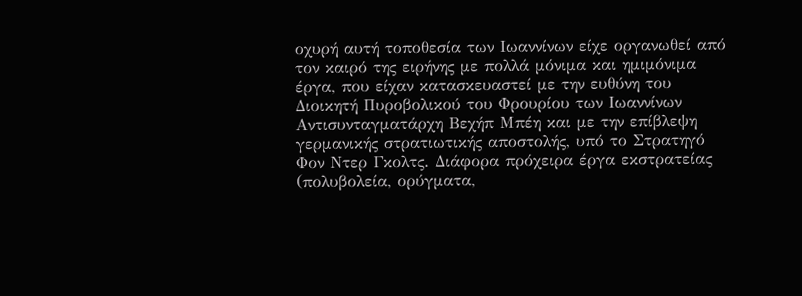οχυρή αυτή τοποθεσία των Ιωαννίνων είχε οργανωθεί από τον καιρό της ειρήνης με πολλά μόνιμα και ημιμόνιμα έργα, που είχαν κατασκευαστεί με την ευθύνη του Διοικητή Πυροβολικού του Φρουρίου των Ιωαννίνων Αντισυνταγματάρχη Βεχήπ Μπέη και με την επίβλεψη γερμανικής στρατιωτικής αποστολής, υπό το Στρατηγό Φον Ντερ Γκολτς. Διάφορα πρόχειρα έργα εκστρατείας (πολυβολεία, ορύγματα,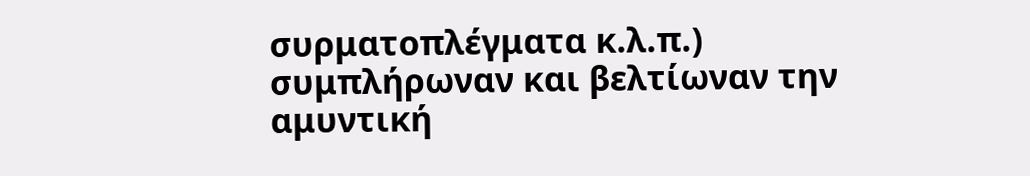συρματοπλέγματα κ.λ.π.) συμπλήρωναν και βελτίωναν την αμυντική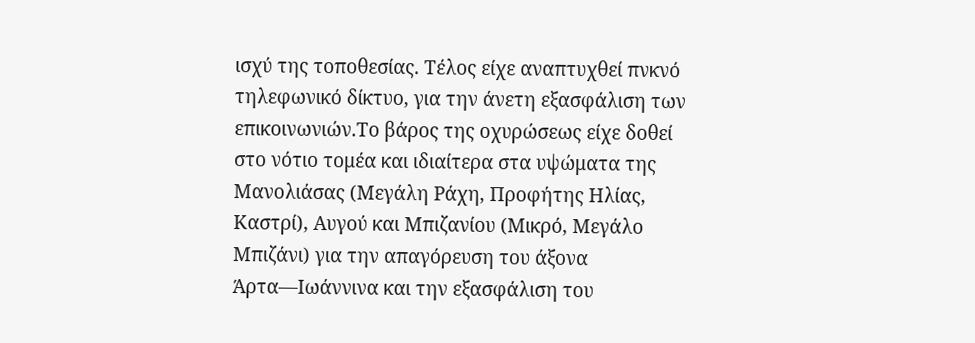ισχύ της τοποθεσίας. Τέλος είχε αναπτυχθεί πνκνό τηλεφωνικό δίκτυο, για την άνετη εξασφάλιση των επικοινωνιών.Το βάρος της οχυρώσεως είχε δοθεί στο νότιο τομέα και ιδιαίτερα στα υψώματα της Μανολιάσας (Μεγάλη Ράχη, Προφήτης Ηλίας, Καστρί), Αυγού και Μπιζανίου (Μικρό, Μεγάλο Μπιζάνι) για την απαγόρευση του άξονα Άρτα—Ιωάννινα και την εξασφάλιση του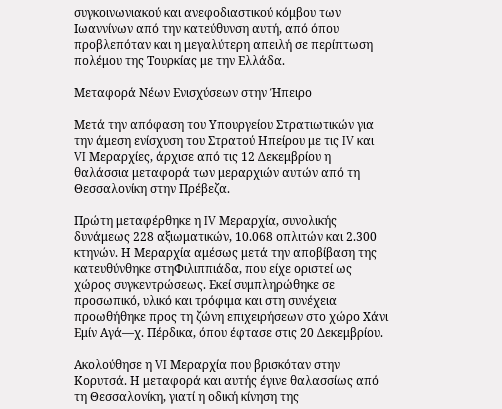συγκοινωνιακού και ανεφοδιαστικού κόμβου των Ιωαννίνων από την κατεύθυνση αυτή, από όπου προβλεπόταν και η μεγαλύτερη απειλή σε περίπτωση πολέμου της Τουρκίας με την Ελλάδα.

Μεταφορά Νέων Ενισχύσεων στην Ήπειρο

Μετά την απόφαση του Υπουργείου Στρατιωτικών για την άμεση ενίσχυση του Στρατού Ηπείρου με τις IV και VI Μεραρχίες, άρχισε από τις 12 Δεκεμβρίου η θαλάσσια μεταφορά των μεραρχιών αυτών από τη Θεσσαλονίκη στην Πρέβεζα.

Πρώτη μεταφέρθηκε η IV Μεραρχία, συνολικής δυνάμεως 228 αξιωματικών, 10.068 οπλιτών και 2.300 κτηνών. Η Μεραρχία αμέσως μετά την αποβίβαση της κατευθύνθηκε στηΦιλιππιάδα, που είχε οριστεί ως χώρος συγκεντρώσεως. Εκεί συμπληρώθηκε σε προσωπικό, υλικό και τρόφιμα και στη συνέχεια προωθήθηκε προς τη ζώνη επιχειρήσεων στο χώρο Χάνι Εμίν Αγά—χ. Πέρδικα, όπου έφτασε στις 20 Δεκεμβρίου.

Ακολούθησε η VI Μεραρχία που βρισκόταν στην Κορυτσά. Η μεταφορά και αυτής έγινε θαλασσίως από τη Θεσσαλονίκη, γιατί η οδική κίνηση της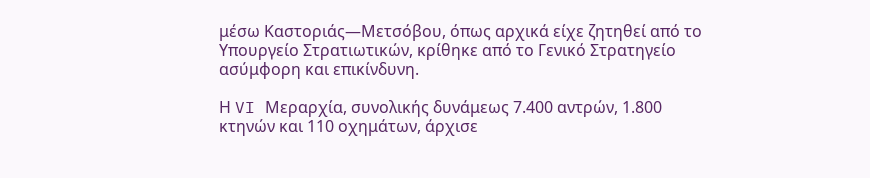μέσω Καστοριάς—Μετσόβου, όπως αρχικά είχε ζητηθεί από το Υπουργείο Στρατιωτικών, κρίθηκε από το Γενικό Στρατηγείο ασύμφορη και επικίνδυνη.

Η VI Μεραρχία, συνολικής δυνάμεως 7.400 αντρών, 1.800 κτηνών και 110 οχημάτων, άρχισε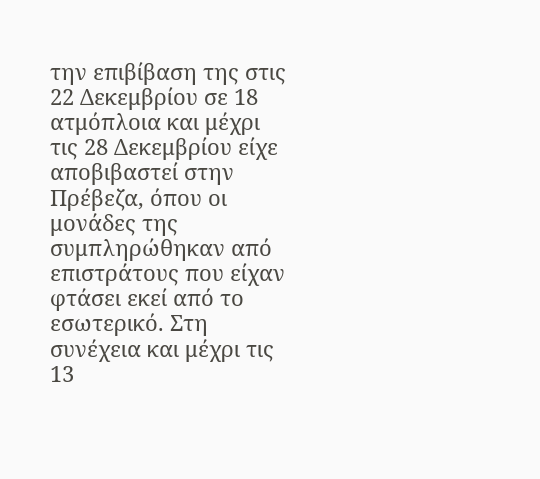την επιβίβαση της στις 22 Δεκεμβρίου σε 18 ατμόπλοια και μέχρι τις 28 Δεκεμβρίου είχε αποβιβαστεί στην Πρέβεζα, όπου οι μονάδες της συμπληρώθηκαν από επιστράτους που είχαν φτάσει εκεί από το εσωτερικό. Στη συνέχεια και μέχρι τις 13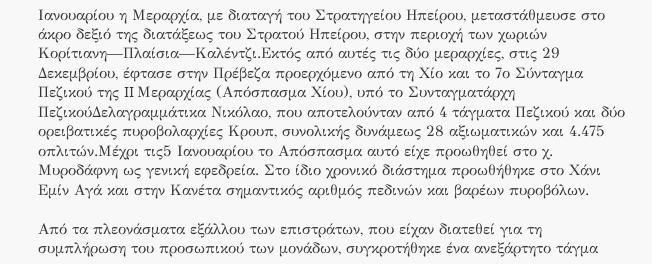Ιανουαρίου η Μεραρχία, με διαταγή του Στρατηγείου Ηπείρου, μεταστάθμευσε στο άκρο δεξιό της διατάξεως του Στρατού Ηπείρου, στην περιοχή των χωριών Κορίτιανη—Πλαίσια—Καλέντζι.Εκτός από αυτές τις δύο μεραρχίες, στις 29 Δεκεμβρίου, έφτασε στην Πρέβεζα προερχόμενο από τη Χίο και το 7ο Σύνταγμα Πεζικού της II Μεραρχίας (Απόσπασμα Χίου), υπό το Συνταγματάρχη ΠεζικούΔελαγραμμάτικα Νικόλαο, που αποτελούνταν από 4 τάγματα Πεζικού και δύο ορειβατικές πυροβολαρχίες Κρουπ, συνολικής δυνάμεως 28 αξιωματικών και 4.475 οπλιτών.Μέχρι τις5 Ιανουαρίου το Απόσπασμα αυτό είχε προωθηθεί στο χ. Μυροδάφνη ως γενική εφεδρεία. Στο ίδιο χρονικό διάστημα προωθήθηκε στο Χάνι Εμίν Αγά και στην Κανέτα σημαντικός αριθμός πεδινών και βαρέων πυροβόλων.

Από τα πλεονάσματα εξάλλου των επιστράτων, που είχαν διατεθεί για τη συμπλήρωση του προσωπικού των μονάδων, συγκροτήθηκε ένα ανεξάρτητο τάγμα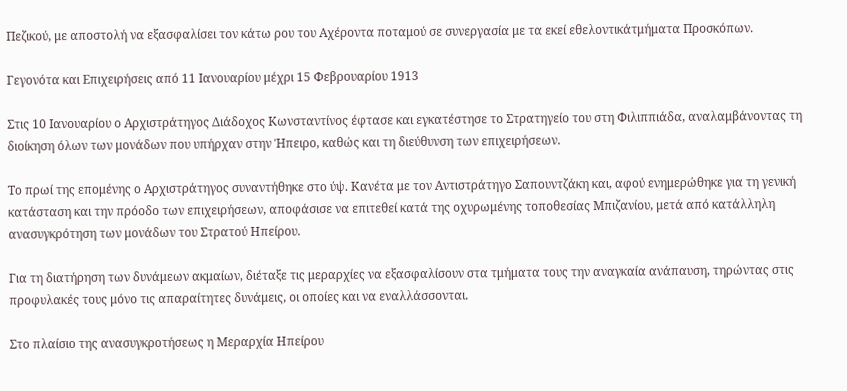Πεζικού, με αποστολή να εξασφαλίσει τον κάτω ρου του Αχέροντα ποταμού σε συνεργασία με τα εκεί εθελοντικάτμήματα Προσκόπων.

Γεγονότα και Επιχειρήσεις από 11 Ιανουαρίου μέχρι 15 Φεβρουαρίου 1913

Στις 10 Ιανουαρίου ο Αρχιστράτηγος Διάδοχος Κωνσταντίνος έφτασε και εγκατέστησε το Στρατηγείο του στη Φιλιππιάδα, αναλαμβάνοντας τη διοίκηση όλων των μονάδων που υπήρχαν στην Ήπειρο, καθώς και τη διεύθυνση των επιχειρήσεων.

Το πρωί της επομένης ο Αρχιστράτηγος συναντήθηκε στο ύψ. Κανέτα με τον Αντιστράτηγο Σαπουντζάκη και, αφού ενημερώθηκε για τη γενική κατάσταση και την πρόοδο των επιχειρήσεων, αποφάσισε να επιτεθεί κατά της οχυρωμένης τοποθεσίας Μπιζανίου, μετά από κατάλληλη ανασυγκρότηση των μονάδων του Στρατού Ηπείρου.

Για τη διατήρηση των δυνάμεων ακμαίων, διέταξε τις μεραρχίες να εξασφαλίσουν στα τμήματα τους την αναγκαία ανάπαυση, τηρώντας στις προφυλακές τους μόνο τις απαραίτητες δυνάμεις, οι οποίες και να εναλλάσσονται.

Στο πλαίσιο της ανασυγκροτήσεως η Μεραρχία Ηπείρου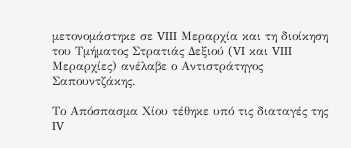μετονομάστηκε σε VIII Μεραρχία και τη διοίκηση του Τμήματος Στρατιάς Δεξιού (VI και VIII Μεραρχίες) ανέλαβε ο Αντιστράτηγος Σαπουντζάκης.

Το Απόσπασμα Χίου τέθηκε υπό τις διαταγές της IV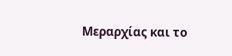Μεραρχίας και το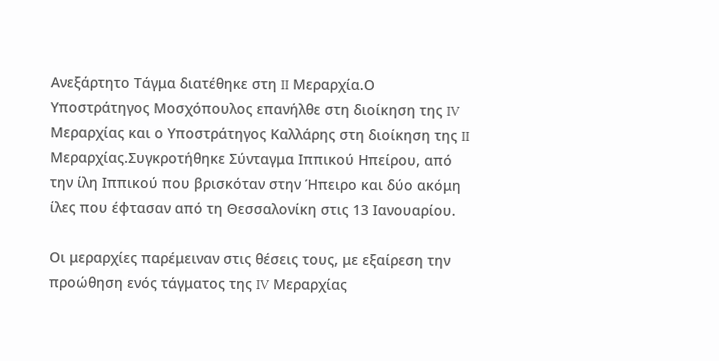Ανεξάρτητο Τάγμα διατέθηκε στη II Μεραρχία.Ο Υποστράτηγος Μοσχόπουλος επανήλθε στη διοίκηση της IV Μεραρχίας και ο Υποστράτηγος Καλλάρης στη διοίκηση της II Μεραρχίας.Συγκροτήθηκε Σύνταγμα Ιππικού Ηπείρου, από την ίλη Ιππικού που βρισκόταν στην Ήπειρο και δύο ακόμη ίλες που έφτασαν από τη Θεσσαλονίκη στις 13 Ιανουαρίου.

Οι μεραρχίες παρέμειναν στις θέσεις τους, με εξαίρεση την προώθηση ενός τάγματος της IV Μεραρχίας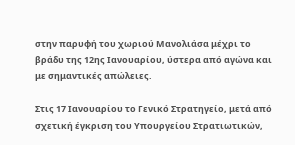στην παρυφή του χωριού Μανολιάσα μέχρι το βράδυ της 12ης Ιανουαρίου, ύστερα από αγώνα και με σημαντικές απώλειες.

Στις 17 Ιανουαρίου το Γενικό Στρατηγείο, μετά από σχετική έγκριση του Υπουργείου Στρατιωτικών,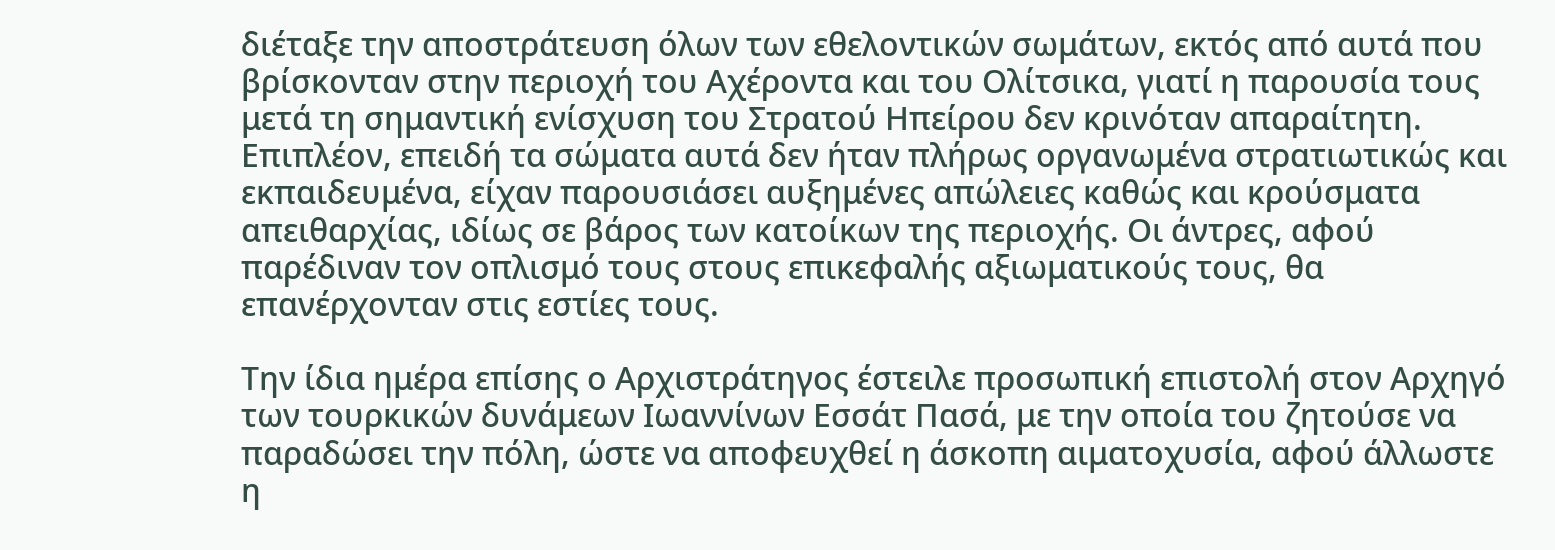διέταξε την αποστράτευση όλων των εθελοντικών σωμάτων, εκτός από αυτά που βρίσκονταν στην περιοχή του Αχέροντα και του Ολίτσικα, γιατί η παρουσία τους μετά τη σημαντική ενίσχυση του Στρατού Ηπείρου δεν κρινόταν απαραίτητη. Επιπλέον, επειδή τα σώματα αυτά δεν ήταν πλήρως οργανωμένα στρατιωτικώς και εκπαιδευμένα, είχαν παρουσιάσει αυξημένες απώλειες καθώς και κρούσματα απειθαρχίας, ιδίως σε βάρος των κατοίκων της περιοχής. Οι άντρες, αφού παρέδιναν τον οπλισμό τους στους επικεφαλής αξιωματικούς τους, θα επανέρχονταν στις εστίες τους.

Την ίδια ημέρα επίσης ο Αρχιστράτηγος έστειλε προσωπική επιστολή στον Αρχηγό των τουρκικών δυνάμεων Ιωαννίνων Εσσάτ Πασά, με την οποία του ζητούσε να παραδώσει την πόλη, ώστε να αποφευχθεί η άσκοπη αιματοχυσία, αφού άλλωστε η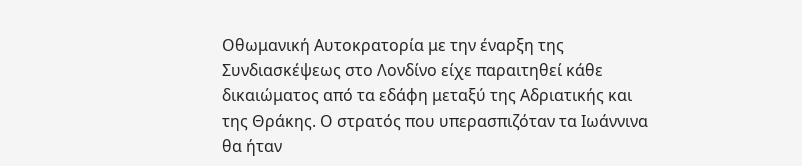Οθωμανική Αυτοκρατορία με την έναρξη της Συνδιασκέψεως στο Λονδίνο είχε παραιτηθεί κάθε δικαιώματος από τα εδάφη μεταξύ της Αδριατικής και της Θράκης. Ο στρατός που υπερασπιζόταν τα Ιωάννινα θα ήταν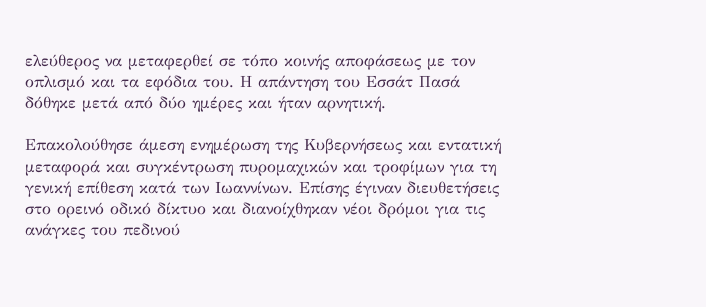ελεύθερος να μεταφερθεί σε τόπο κοινής αποφάσεως με τον οπλισμό και τα εφόδια του. Η απάντηση του Εσσάτ Πασά δόθηκε μετά από δύο ημέρες και ήταν αρνητική.

Επακολούθησε άμεση ενημέρωση της Κυβερνήσεως και εντατική μεταφορά και συγκέντρωση πυρομαχικών και τροφίμων για τη γενική επίθεση κατά των Ιωαννίνων. Επίσης έγιναν διευθετήσεις στο ορεινό οδικό δίκτυο και διανοίχθηκαν νέοι δρόμοι για τις ανάγκες του πεδινού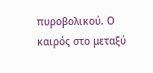πυροβολικού. Ο καιρός στο μεταξύ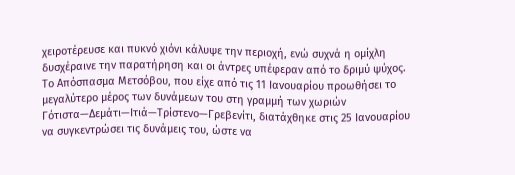χειροτέρευσε και πυκνό χιόνι κάλυψε την περιοχή, ενώ συχνά η ομίχλη δυσχέραινε την παρατήρηση και οι άντρες υπέφεραν από το δριμύ ψύχος. Το Απόσπασμα Μετσόβου, που είχε από τις 11 Ιανουαρίου προωθήσει το μεγαλύτερο μέρος των δυνάμεων του στη γραμμή των χωριών Γότιστα—Δεμάτι—Ιτιά—Τρίστενο—Γρεβενίτι, διατάχθηκε στις 25 Ιανουαρίου να συγκεντρώσει τις δυνάμεις του, ώστε να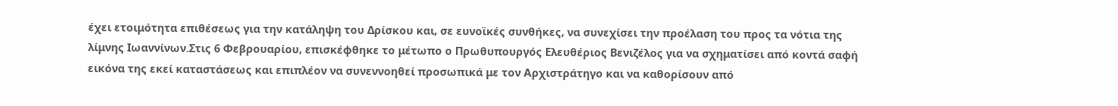έχει ετοιμότητα επιθέσεως για την κατάληψη του Δρίσκου και, σε ευνοϊκές συνθήκες, να συνεχίσει την προέλαση του προς τα νότια της λίμνης Ιωαννίνων.Στις 6 Φεβρουαρίου, επισκέφθηκε το μέτωπο ο Πρωθυπουργός Ελευθέριος Βενιζέλος για να σχηματίσει από κοντά σαφή εικόνα της εκεί καταστάσεως και επιπλέον να συνεννοηθεί προσωπικά με τον Αρχιστράτηγο και να καθορίσουν από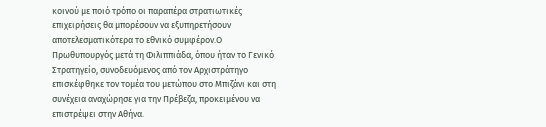κοινού με ποιό τρόπο οι παραπέρα στρατιωτικές επιχειρήσεις θα μπορέσουν να εξυπηρετήσουν αποτελεσματικότερα το εθνικό συμφέρον.Ο Πρωθυπουργός μετά τη Φιλιππιάδα, όπου ήταν το Γενικό Στρατηγείο, συνοδευόμενος από τον Αρχιστράτηγο επισκέφθηκε τον τομέα του μετώπου στο Μπιζάνι και στη συνέχεια αναχώρησε για την Πρέβεζα, προκειμένου να επιστρέψει στην Αθήνα.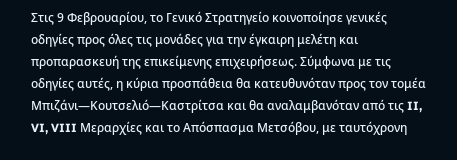Στις 9 Φεβρουαρίου, το Γενικό Στρατηγείο κοινοποίησε γενικές οδηγίες προς όλες τις μονάδες για την έγκαιρη μελέτη και προπαρασκευή της επικείμενης επιχειρήσεως. Σύμφωνα με τις οδηγίες αυτές, η κύρια προσπάθεια θα κατευθυνόταν προς τον τομέα Μπιζάνι—Κουτσελιό—Καστρίτσα και θα αναλαμβανόταν από τις II, VI, VIII Μεραρχίες και το Απόσπασμα Μετσόβου, με ταυτόχρονη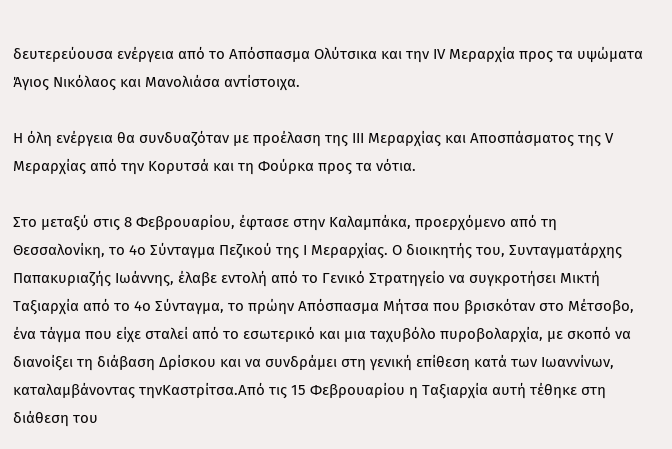δευτερεύουσα ενέργεια από το Απόσπασμα Ολύτσικα και την IV Μεραρχία προς τα υψώματα Άγιος Νικόλαος και Μανολιάσα αντίστοιχα.

Η όλη ενέργεια θα συνδυαζόταν με προέλαση της III Μεραρχίας και Αποσπάσματος της V Μεραρχίας από την Κορυτσά και τη Φούρκα προς τα νότια.

Στο μεταξύ στις 8 Φεβρουαρίου, έφτασε στην Καλαμπάκα, προερχόμενο από τη Θεσσαλονίκη, το 4ο Σύνταγμα Πεζικού της I Μεραρχίας. Ο διοικητής του, Συνταγματάρχης Παπακυριαζής Ιωάννης, έλαβε εντολή από το Γενικό Στρατηγείο να συγκροτήσει Μικτή Ταξιαρχία από το 4ο Σύνταγμα, το πρώην Απόσπασμα Μήτσα που βρισκόταν στο Μέτσοβο, ένα τάγμα που είχε σταλεί από το εσωτερικό και μια ταχυβόλο πυροβολαρχία, με σκοπό να διανοίξει τη διάβαση Δρίσκου και να συνδράμει στη γενική επίθεση κατά των Ιωαννίνων, καταλαμβάνοντας τηνΚαστρίτσα.Από τις 15 Φεβρουαρίου η Ταξιαρχία αυτή τέθηκε στη διάθεση του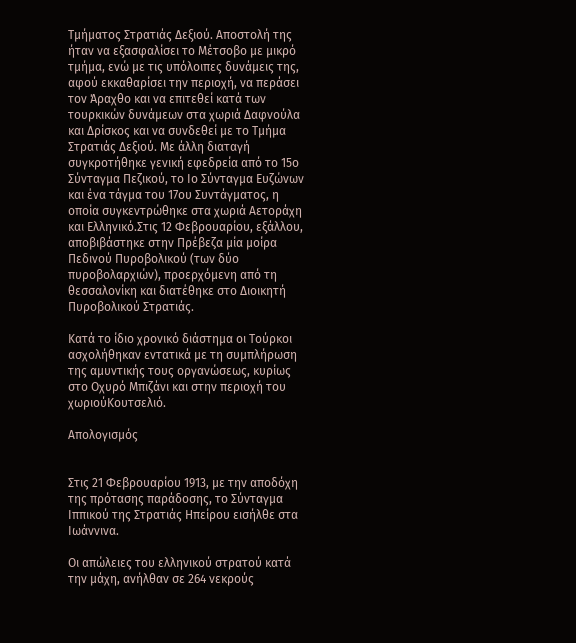Τμήματος Στρατιάς Δεξιού. Αποστολή της ήταν να εξασφαλίσει το Μέτσοβο με μικρό τμήμα, ενώ με τις υπόλοιπες δυνάμεις της, αφού εκκαθαρίσει την περιοχή, να περάσει τον Άραχθο και να επιτεθεί κατά των τουρκικών δυνάμεων στα χωριά Δαφνούλα και Δρίσκος και να συνδεθεί με το Τμήμα Στρατιάς Δεξιού. Με άλλη διαταγή συγκροτήθηκε γενική εφεδρεία από το 15ο Σύνταγμα Πεζικού, το Ιο Σύνταγμα Ευζώνων και ένα τάγμα του 17ου Συντάγματος, η οποία συγκεντρώθηκε στα χωριά Αετοράχη και Ελληνικό.Στις 12 Φεβρουαρίου, εξάλλου, αποβιβάστηκε στην Πρέβεζα μία μοίρα Πεδινού Πυροβολικού (των δύο πυροβολαρχιών), προερχόμενη από τη θεσσαλονίκη και διατέθηκε στο Διοικητή Πυροβολικού Στρατιάς.

Κατά το ίδιο χρονικό διάστημα οι Τούρκοι ασχολήθηκαν εντατικά με τη συμπλήρωση της αμυντικής τους οργανώσεως, κυρίως στο Οχυρό Μπιζάνι και στην περιοχή του χωριούΚουτσελιό.

Απολογισμός


Στις 21 Φεβρουαρίου 1913, με την αποδόχη της πρότασης παράδοσης, το Σύνταγμα Ιππικού της Στρατιάς Ηπείρου εισήλθε στα Ιωάννινα.

Οι απώλειες του ελληνικού στρατού κατά την μάχη, ανήλθαν σε 264 νεκρούς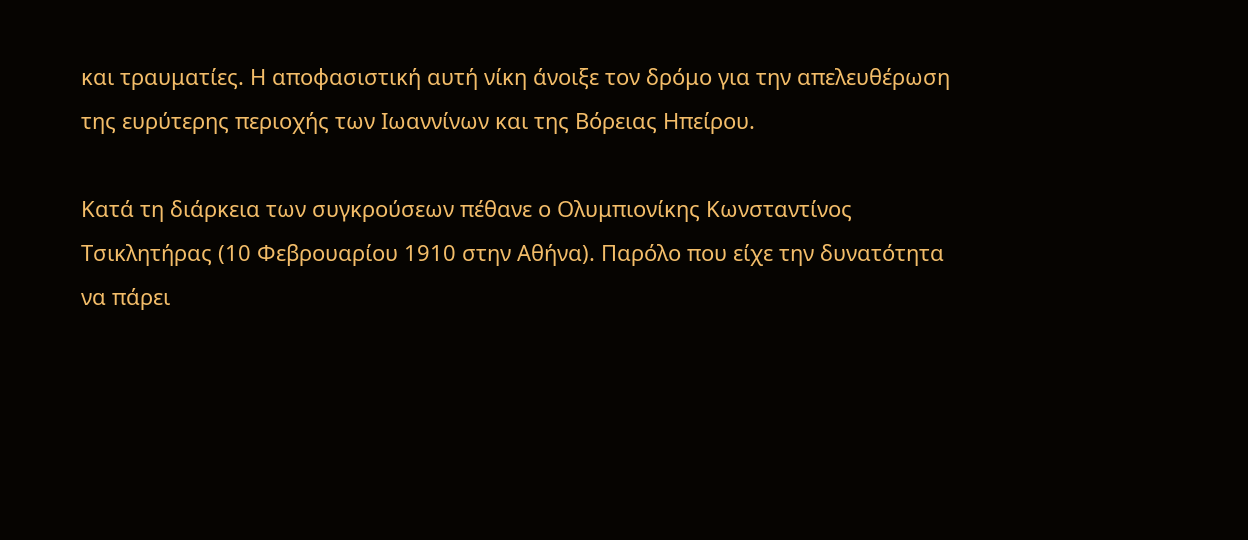και τραυματίες. Η αποφασιστική αυτή νίκη άνοιξε τον δρόμο για την απελευθέρωση της ευρύτερης περιοχής των Ιωαννίνων και της Βόρειας Ηπείρου.

Κατά τη διάρκεια των συγκρούσεων πέθανε ο Ολυμπιονίκης Κωνσταντίνος Τσικλητήρας (10 Φεβρουαρίου 1910 στην Αθήνα). Παρόλο που είχε την δυνατότητα να πάρει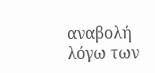αναβολή λόγω των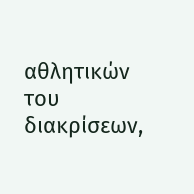αθλητικών του διακρίσεων,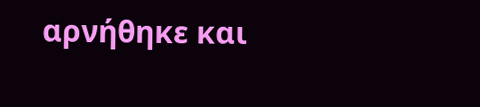αρνήθηκε και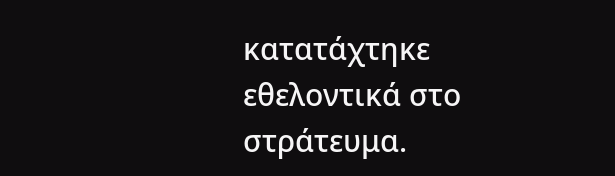κατατάχτηκε εθελοντικά στο στράτευμα.